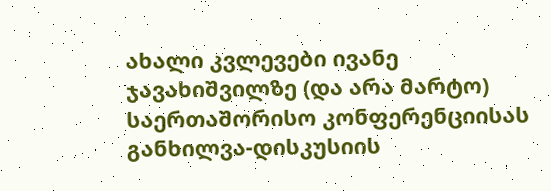ახალი კვლევები ივანე ჯავახიშვილზე (და არა მარტო) საერთაშორისო კონფერენციისას განხილვა-დისკუსიის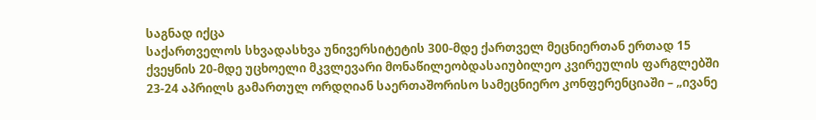საგნად იქცა
საქართველოს სხვადასხვა უნივერსიტეტის 300-მდე ქართველ მეცნიერთან ერთად 15 ქვეყნის 20-მდე უცხოელი მკვლევარი მონაწილეობდასაიუბილეო კვირეულის ფარგლებში 23-24 აპრილს გამართულ ორდღიან საერთაშორისო სამეცნიერო კონფერენციაში – „ივანე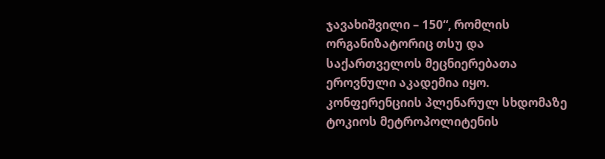ჯავახიშვილი – 150“, რომლის ორგანიზატორიც თსუ და საქართველოს მეცნიერებათა ეროვნული აკადემია იყო.
კონფერენციის პლენარულ სხდომაზე ტოკიოს მეტროპოლიტენის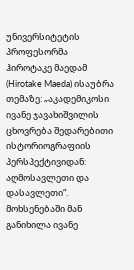უნივერსიტეტის პროფესორმა ჰიროტაკე მაედამ (Hirotake Maeda) ისაუბრა თემაზე: „აკადემიკოსი ივანე ჯავახიშვილის ცხოვრება შედარებითი ისტორიოგრაფიის პერსპექტივიდან: აღმოსავლეთი და დასავლეთი“. მოხსენებაში მან განიხილა ივანე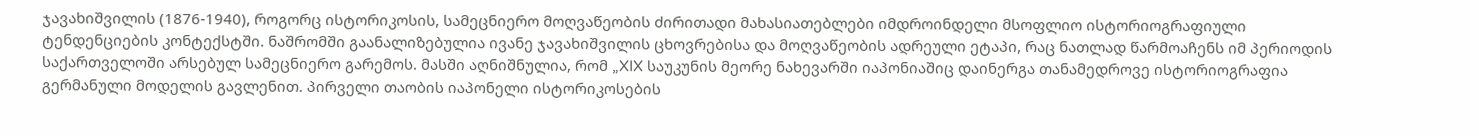ჯავახიშვილის (1876-1940), როგორც ისტორიკოსის, სამეცნიერო მოღვაწეობის ძირითადი მახასიათებლები იმდროინდელი მსოფლიო ისტორიოგრაფიული ტენდენციების კონტექსტში. ნაშრომში გაანალიზებულია ივანე ჯავახიშვილის ცხოვრებისა და მოღვაწეობის ადრეული ეტაპი, რაც ნათლად წარმოაჩენს იმ პერიოდის საქართველოში არსებულ სამეცნიერო გარემოს. მასში აღნიშნულია, რომ „XIX საუკუნის მეორე ნახევარში იაპონიაშიც დაინერგა თანამედროვე ისტორიოგრაფია გერმანული მოდელის გავლენით. პირველი თაობის იაპონელი ისტორიკოსების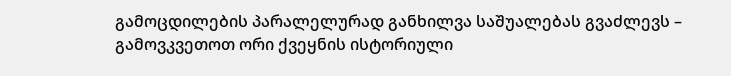გამოცდილების პარალელურად განხილვა საშუალებას გვაძლევს – გამოვკვეთოთ ორი ქვეყნის ისტორიული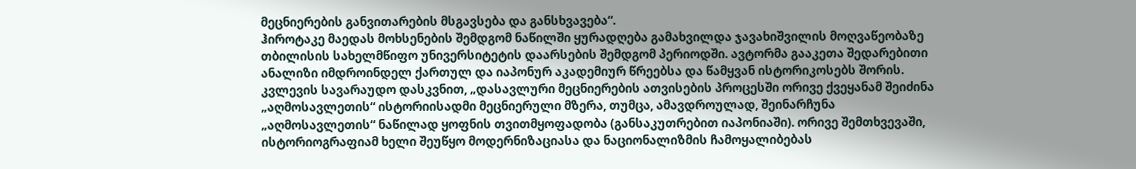მეცნიერების განვითარების მსგავსება და განსხვავება“.
ჰიროტაკე მაედას მოხსენების შემდგომ ნაწილში ყურადღება გამახვილდა ჯავახიშვილის მოღვაწეობაზე თბილისის სახელმწიფო უნივერსიტეტის დაარსების შემდგომ პერიოდში. ავტორმა გააკეთა შედარებითი ანალიზი იმდროინდელ ქართულ და იაპონურ აკადემიურ წრეებსა და წამყვან ისტორიკოსებს შორის. კვლევის სავარაუდო დასკვნით, „დასავლური მეცნიერების ათვისების პროცესში ორივე ქვეყანამ შეიძინა „აღმოსავლეთის“ ისტორიისადმი მეცნიერული მზერა, თუმცა, ამავდროულად, შეინარჩუნა „აღმოსავლეთის“ ნაწილად ყოფნის თვითმყოფადობა (განსაკუთრებით იაპონიაში). ორივე შემთხვევაში, ისტორიოგრაფიამ ხელი შეუწყო მოდერნიზაციასა და ნაციონალიზმის ჩამოყალიბებას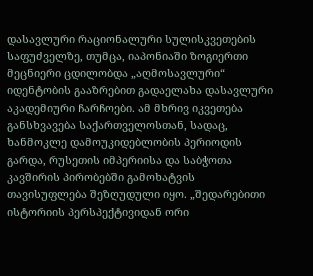დასავლური რაციონალური სულისკვეთების საფუძველზე, თუმცა, იაპონიაში ზოგიერთი მეცნიერი ცდილობდა „აღმოსავლური“ იდენტობის გააზრებით გადაელახა დასავლური აკადემიური ჩარჩოები. ამ მხრივ იკვეთება განსხვავება საქართველოსთან, სადაც, ხანმოკლე დამოუკიდებლობის პერიოდის გარდა, რუსეთის იმპერიისა და საბჭოთა კავშირის პირობებში გამოხატვის თავისუფლება შეზღუდული იყო. „შედარებითი ისტორიის პერსპექტივიდან ორი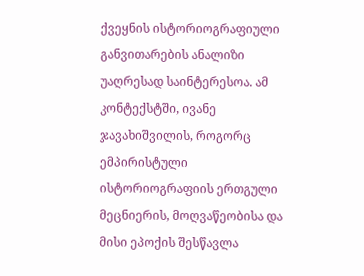ქვეყნის ისტორიოგრაფიული განვითარების ანალიზი უაღრესად საინტერესოა. ამ კონტექსტში, ივანე ჯავახიშვილის, როგორც ემპირისტული ისტორიოგრაფიის ერთგული მეცნიერის, მოღვაწეობისა და მისი ეპოქის შესწავლა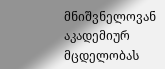მნიშვნელოვან აკადემიურ მცდელობას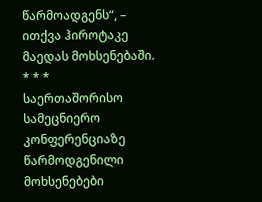წარმოადგენს“, – ითქვა ჰიროტაკე მაედას მოხსენებაში.
* * *
საერთაშორისო სამეცნიერო კონფერენციაზე წარმოდგენილი მოხსენებები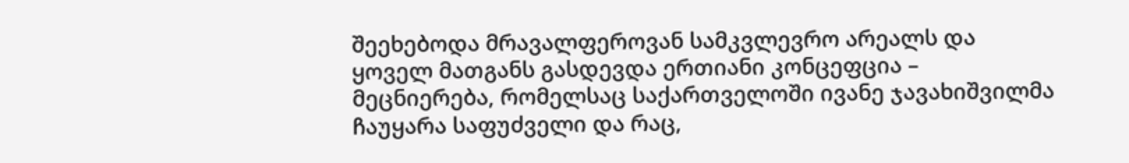შეეხებოდა მრავალფეროვან სამკვლევრო არეალს და ყოველ მათგანს გასდევდა ერთიანი კონცეფცია – მეცნიერება, რომელსაც საქართველოში ივანე ჯავახიშვილმა ჩაუყარა საფუძველი და რაც,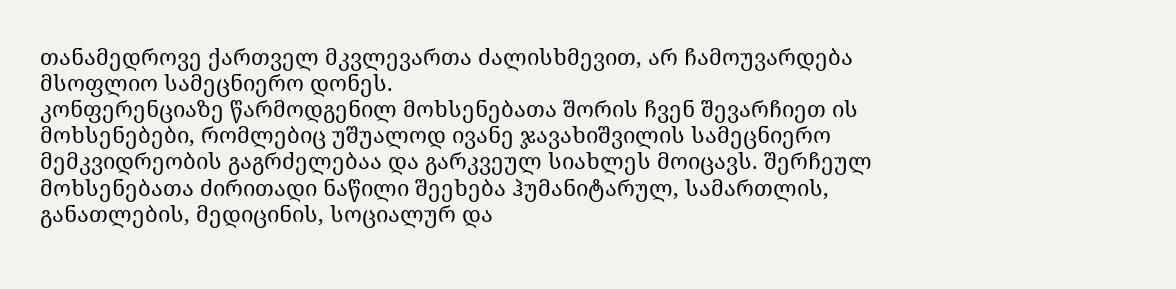თანამედროვე ქართველ მკვლევართა ძალისხმევით, არ ჩამოუვარდება მსოფლიო სამეცნიერო დონეს.
კონფერენციაზე წარმოდგენილ მოხსენებათა შორის ჩვენ შევარჩიეთ ის მოხსენებები, რომლებიც უშუალოდ ივანე ჯავახიშვილის სამეცნიერო მემკვიდრეობის გაგრძელებაა და გარკვეულ სიახლეს მოიცავს. შერჩეულ მოხსენებათა ძირითადი ნაწილი შეეხება ჰუმანიტარულ, სამართლის, განათლების, მედიცინის, სოციალურ და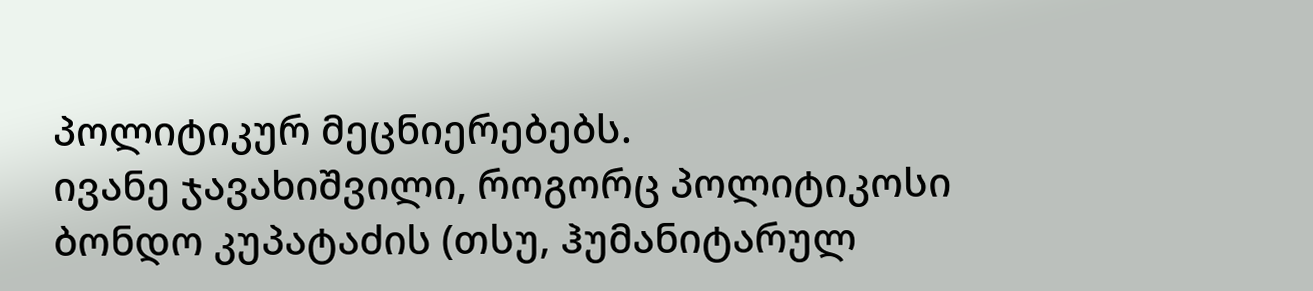პოლიტიკურ მეცნიერებებს.
ივანე ჯავახიშვილი, როგორც პოლიტიკოსი
ბონდო კუპატაძის (თსუ, ჰუმანიტარულ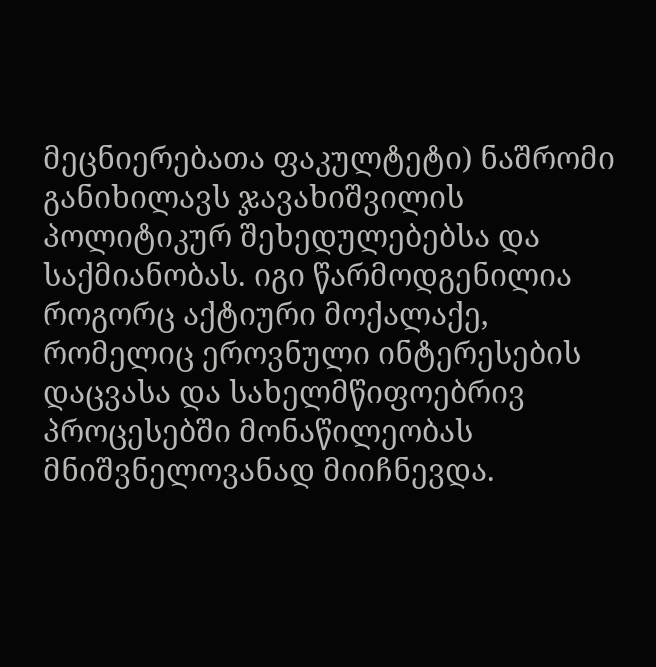მეცნიერებათა ფაკულტეტი) ნაშრომი განიხილავს ჯავახიშვილის პოლიტიკურ შეხედულებებსა და საქმიანობას. იგი წარმოდგენილია როგორც აქტიური მოქალაქე, რომელიც ეროვნული ინტერესების დაცვასა და სახელმწიფოებრივ პროცესებში მონაწილეობას მნიშვნელოვანად მიიჩნევდა.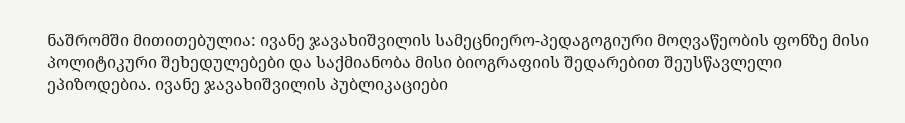ნაშრომში მითითებულია: ივანე ჯავახიშვილის სამეცნიერო-პედაგოგიური მოღვაწეობის ფონზე მისი პოლიტიკური შეხედულებები და საქმიანობა მისი ბიოგრაფიის შედარებით შეუსწავლელი ეპიზოდებია. ივანე ჯავახიშვილის პუბლიკაციები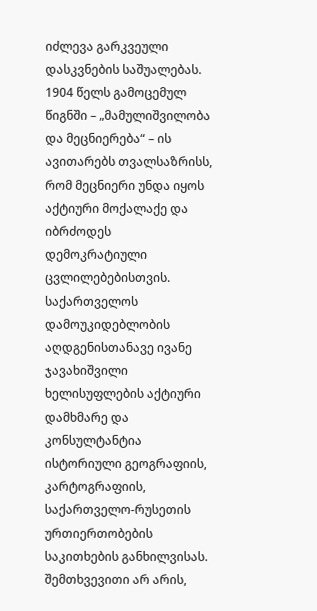იძლევა გარკვეული დასკვნების საშუალებას. 1904 წელს გამოცემულ წიგნში – „მამულიშვილობა და მეცნიერება“ – ის ავითარებს თვალსაზრისს, რომ მეცნიერი უნდა იყოს აქტიური მოქალაქე და იბრძოდეს დემოკრატიული ცვლილებებისთვის.
საქართველოს დამოუკიდებლობის აღდგენისთანავე ივანე ჯავახიშვილი ხელისუფლების აქტიური დამხმარე და კონსულტანტია ისტორიული გეოგრაფიის, კარტოგრაფიის, საქართველო-რუსეთის ურთიერთობების საკითხების განხილვისას. შემთხვევითი არ არის,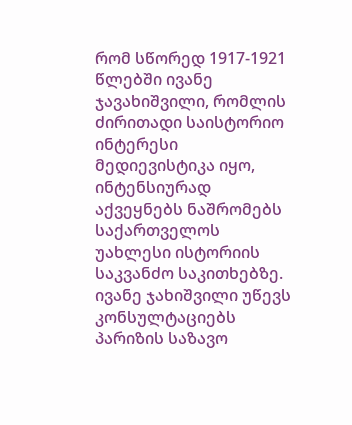რომ სწორედ 1917-1921 წლებში ივანე ჯავახიშვილი, რომლის ძირითადი საისტორიო ინტერესი მედიევისტიკა იყო, ინტენსიურად აქვეყნებს ნაშრომებს საქართველოს უახლესი ისტორიის საკვანძო საკითხებზე. ივანე ჯახიშვილი უწევს კონსულტაციებს პარიზის საზავო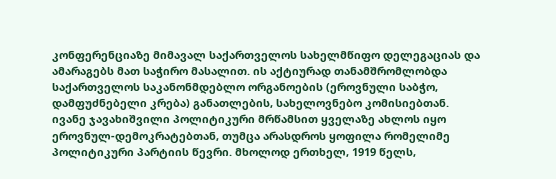კონფერენციაზე მიმავალ საქართველოს სახელმწიფო დელეგაციას და ამარაგებს მათ საჭირო მასალით. ის აქტიურად თანამშრომლობდა საქართველოს საკანონმდებლო ორგანოების (ეროვნული საბჭო, დამფუძნებელი კრება) განათლების, სახელოვნებო კომისიებთან.
ივანე ჯავახიშვილი პოლიტიკური მრწამსით ყველაზე ახლოს იყო ეროვნულ-დემოკრატებთან, თუმცა არასდროს ყოფილა რომელიმე პოლიტიკური პარტიის წევრი. მხოლოდ ერთხელ, 1919 წელს,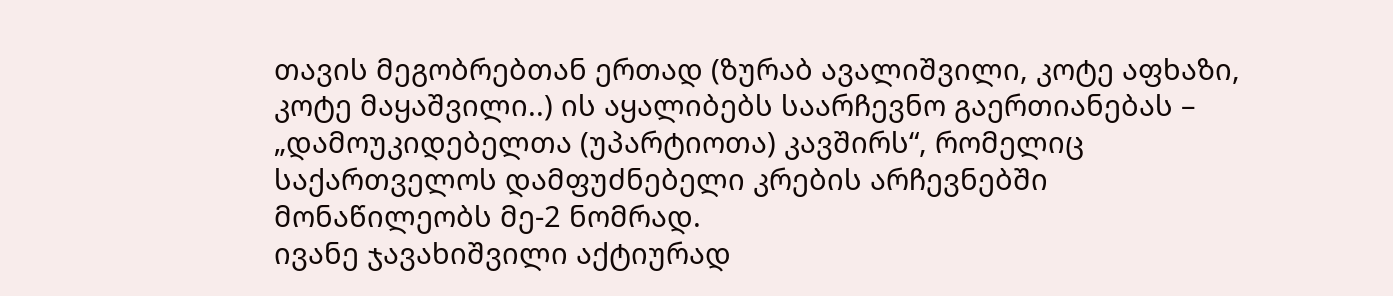თავის მეგობრებთან ერთად (ზურაბ ავალიშვილი, კოტე აფხაზი, კოტე მაყაშვილი..) ის აყალიბებს საარჩევნო გაერთიანებას – „დამოუკიდებელთა (უპარტიოთა) კავშირს“, რომელიც საქართველოს დამფუძნებელი კრების არჩევნებში მონაწილეობს მე-2 ნომრად.
ივანე ჯავახიშვილი აქტიურად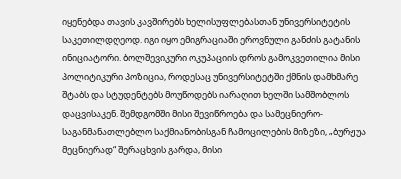იყენებდა თავის კავშირებს ხელისუფლებასთან უნივერსიტეტის საკეთილდღეოდ. იგი იყო ემიგრაციაში ეროვნული განძის გატანის ინიციატორი. ბოლშევიკური ოკუპაციის დროს გამოკვეთილია მისი პოლიტიკური პოზიცია, როდესაც უნივერსიტეტში ქმნის დამხმარე შტაბს და სტუდენტებს მოუწოდებს იარაღით ხელში სამშობლოს დაცვისაკენ. შემდგომში მისი შევიწროება და სამეცნიერო-საგანმანათლებლო საქმიანობისგან ჩამოცილების მიზეზი, „ბურჟუა მეცნიერად“ შერაცხვის გარდა, მისი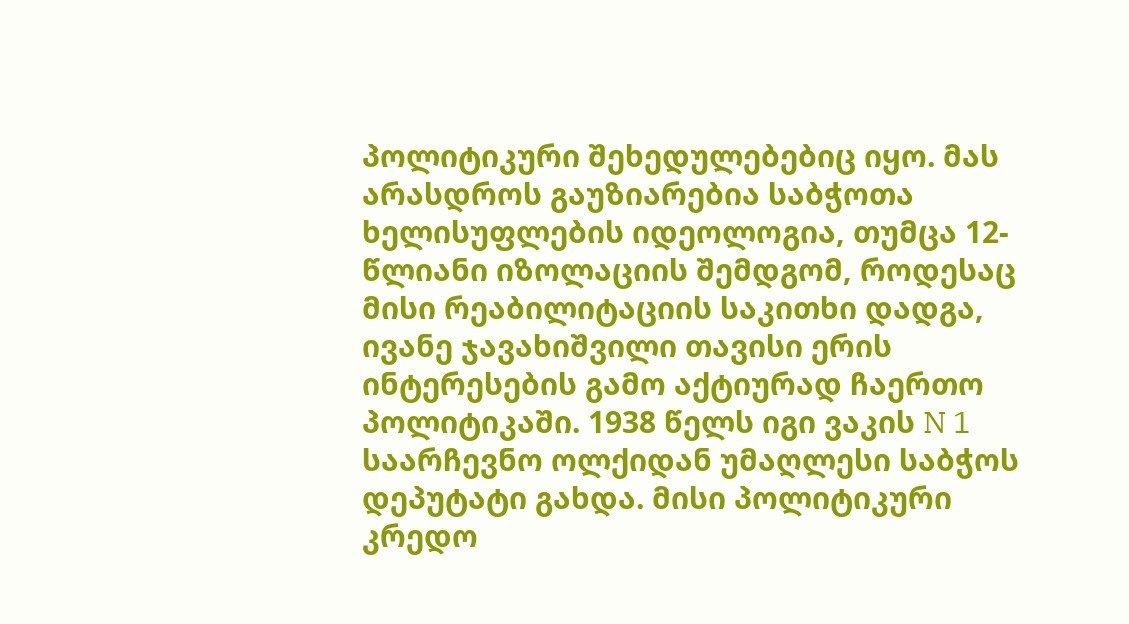პოლიტიკური შეხედულებებიც იყო. მას არასდროს გაუზიარებია საბჭოთა ხელისუფლების იდეოლოგია, თუმცა 12-წლიანი იზოლაციის შემდგომ, როდესაც მისი რეაბილიტაციის საკითხი დადგა, ივანე ჯავახიშვილი თავისი ერის ინტერესების გამო აქტიურად ჩაერთო პოლიტიკაში. 1938 წელს იგი ვაკის N 1 საარჩევნო ოლქიდან უმაღლესი საბჭოს დეპუტატი გახდა. მისი პოლიტიკური კრედო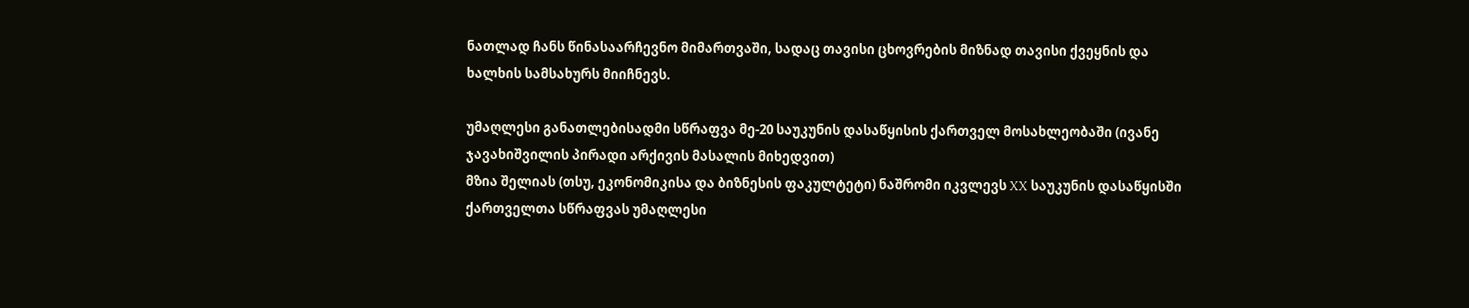ნათლად ჩანს წინასაარჩევნო მიმართვაში, სადაც თავისი ცხოვრების მიზნად თავისი ქვეყნის და ხალხის სამსახურს მიიჩნევს.

უმაღლესი განათლებისადმი სწრაფვა მე-20 საუკუნის დასაწყისის ქართველ მოსახლეობაში (ივანე ჯავახიშვილის პირადი არქივის მასალის მიხედვით)
მზია შელიას (თსუ, ეკონომიკისა და ბიზნესის ფაკულტეტი) ნაშრომი იკვლევს XX საუკუნის დასაწყისში ქართველთა სწრაფვას უმაღლესი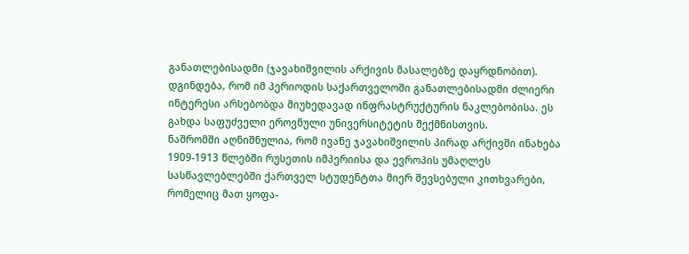განათლებისადმი (ჯავახიშვილის არქივის მასალებზე დაყრდნობით). დგინდება, რომ იმ პერიოდის საქართველოში განათლებისადმი ძლიერი ინტერესი არსებობდა მიუხედავად ინფრასტრუქტურის ნაკლებობისა. ეს გახდა საფუძველი ეროვნული უნივერსიტეტის შექმნისთვის.
ნაშრომში აღნიშნულია, რომ ივანე ჯავახიშვილის პირად არქივში ინახება 1909-1913 წლებში რუსეთის იმპერიისა და ევროპის უმაღლეს სასწავლებლებში ქართველ სტუდენტთა მიერ შევსებული კითხვარები, რომელიც მათ ყოფა-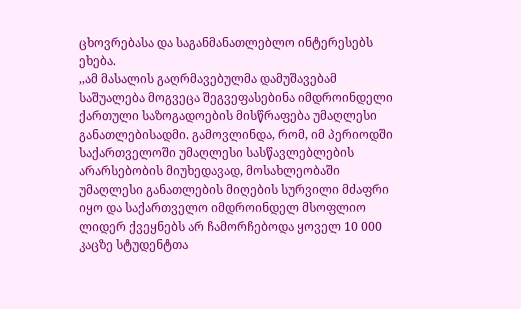ცხოვრებასა და საგანმანათლებლო ინტერესებს ეხება.
,,ამ მასალის გაღრმავებულმა დამუშავებამ საშუალება მოგვეცა შეგვეფასებინა იმდროინდელი ქართული საზოგადოების მისწრაფება უმაღლესი განათლებისადმი. გამოვლინდა, რომ, იმ პერიოდში საქართველოში უმაღლესი სასწავლებლების არარსებობის მიუხედავად, მოსახლეობაში უმაღლესი განათლების მიღების სურვილი მძაფრი იყო და საქართველო იმდროინდელ მსოფლიო ლიდერ ქვეყნებს არ ჩამორჩებოდა ყოველ 10 000 კაცზე სტუდენტთა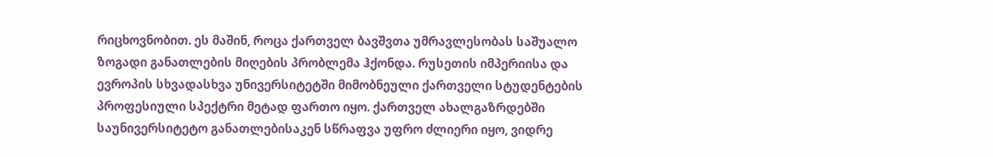რიცხოვნობით. ეს მაშინ, როცა ქართველ ბავშვთა უმრავლესობას საშუალო ზოგადი განათლების მიღების პრობლემა ჰქონდა. რუსეთის იმპერიისა და ევროპის სხვადასხვა უნივერსიტეტში მიმობნეული ქართველი სტუდენტების პროფესიული სპექტრი მეტად ფართო იყო. ქართველ ახალგაზრდებში საუნივერსიტეტო განათლებისაკენ სწრაფვა უფრო ძლიერი იყო, ვიდრე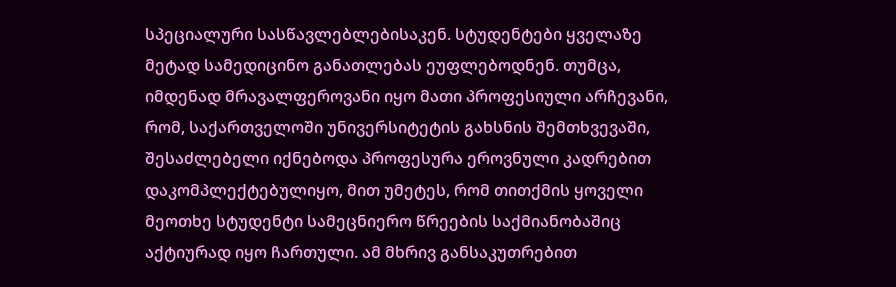სპეციალური სასწავლებლებისაკენ. სტუდენტები ყველაზე მეტად სამედიცინო განათლებას ეუფლებოდნენ. თუმცა, იმდენად მრავალფეროვანი იყო მათი პროფესიული არჩევანი, რომ, საქართველოში უნივერსიტეტის გახსნის შემთხვევაში, შესაძლებელი იქნებოდა პროფესურა ეროვნული კადრებით დაკომპლექტებულიყო, მით უმეტეს, რომ თითქმის ყოველი მეოთხე სტუდენტი სამეცნიერო წრეების საქმიანობაშიც აქტიურად იყო ჩართული. ამ მხრივ განსაკუთრებით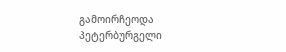გამოირჩეოდა პეტერბურგელი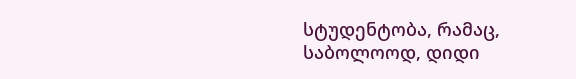სტუდენტობა, რამაც, საბოლოოდ, დიდი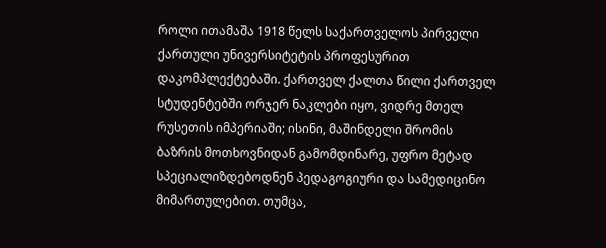როლი ითამაშა 1918 წელს საქართველოს პირველი ქართული უნივერსიტეტის პროფესურით დაკომპლექტებაში. ქართველ ქალთა წილი ქართველ სტუდენტებში ორჯერ ნაკლები იყო, ვიდრე მთელ რუსეთის იმპერიაში; ისინი, მაშინდელი შრომის ბაზრის მოთხოვნიდან გამომდინარე, უფრო მეტად სპეციალიზდებოდნენ პედაგოგიური და სამედიცინო მიმართულებით. თუმცა,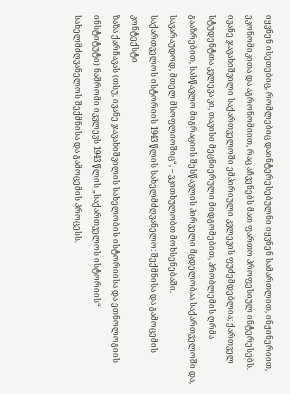იყვნენ ისეთებიც, რომლებიც დაინტერესებულნი იყვნენ სამართლით, ინჟინერიით, ეკონომიკითა და აგრონომიით, რაც აჩვენებს მათ ფართო პროფესიულ ინტერესებს.
ივანე ჯავახიშვილი საქართველოში ემპირიული კვლევის ფუძემდებლია; ქართველ სტუდენტთა კვლევა კი, თავისი მეცნიერული მიდგომებით, პრობლემის ღრმა გააზრებით, სასწავლო მიგრაციის შესწავლის პირველი მცდელობაა საქართველოში და, სავარაუდოდ, მთელ მსოფლიოშიც“, – ვკითხულობთ მოხსენებაში.
საქართველოს ისტორიის 1943 წლის სახელმძღვანელო: შექმნისა და გამოცემის კონტექსტი
ზაზა ქარჩავას (თსუ, ივანე ჯავახიშვილის სახელობის ისტორიისა და ეთნოლოგიის ინსტიტუტი) ნაშრომი იკვლევს 1943 წლის „საქართველოს ისტორიის“ სახელმძღვანელოს შექმნისა და გამოცემის პროცესს.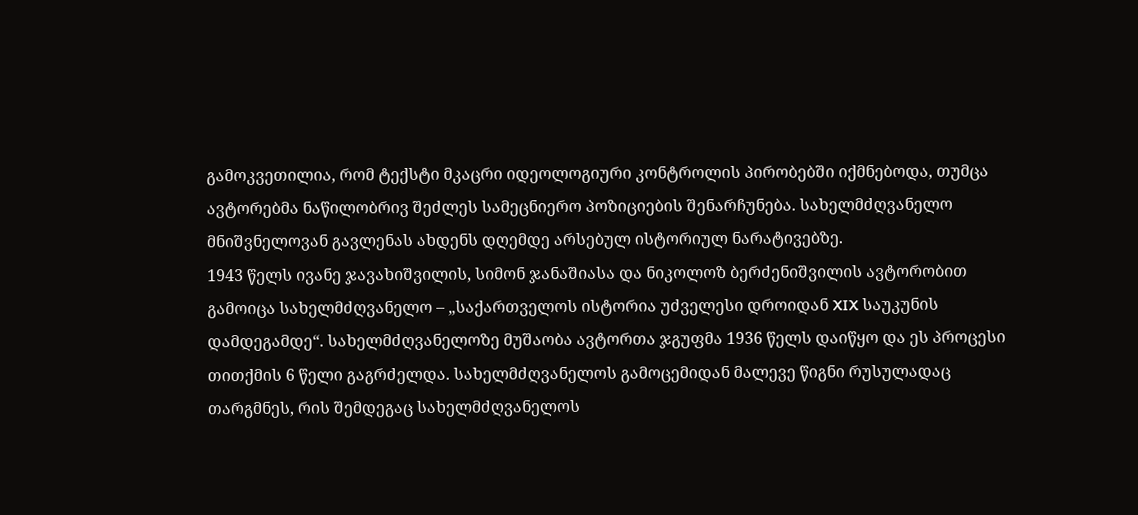გამოკვეთილია, რომ ტექსტი მკაცრი იდეოლოგიური კონტროლის პირობებში იქმნებოდა, თუმცა ავტორებმა ნაწილობრივ შეძლეს სამეცნიერო პოზიციების შენარჩუნება. სახელმძღვანელო მნიშვნელოვან გავლენას ახდენს დღემდე არსებულ ისტორიულ ნარატივებზე.
1943 წელს ივანე ჯავახიშვილის, სიმონ ჯანაშიასა და ნიკოლოზ ბერძენიშვილის ავტორობით გამოიცა სახელმძღვანელო – „საქართველოს ისტორია უძველესი დროიდან XIX საუკუნის დამდეგამდე“. სახელმძღვანელოზე მუშაობა ავტორთა ჯგუფმა 1936 წელს დაიწყო და ეს პროცესი თითქმის 6 წელი გაგრძელდა. სახელმძღვანელოს გამოცემიდან მალევე წიგნი რუსულადაც თარგმნეს, რის შემდეგაც სახელმძღვანელოს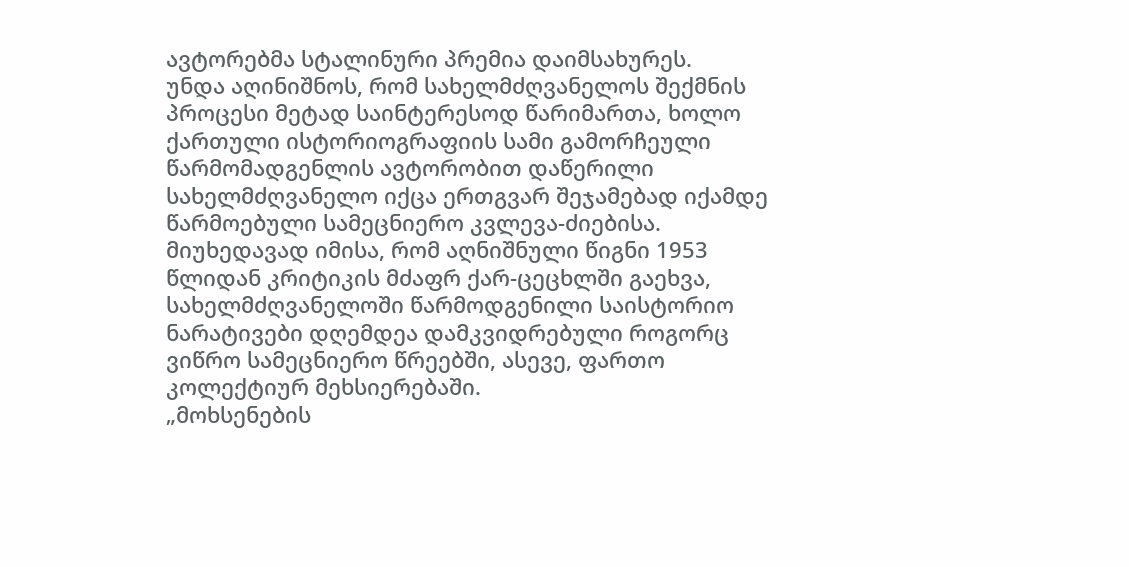ავტორებმა სტალინური პრემია დაიმსახურეს.
უნდა აღინიშნოს, რომ სახელმძღვანელოს შექმნის პროცესი მეტად საინტერესოდ წარიმართა, ხოლო ქართული ისტორიოგრაფიის სამი გამორჩეული წარმომადგენლის ავტორობით დაწერილი სახელმძღვანელო იქცა ერთგვარ შეჯამებად იქამდე წარმოებული სამეცნიერო კვლევა-ძიებისა. მიუხედავად იმისა, რომ აღნიშნული წიგნი 1953 წლიდან კრიტიკის მძაფრ ქარ-ცეცხლში გაეხვა, სახელმძღვანელოში წარმოდგენილი საისტორიო ნარატივები დღემდეა დამკვიდრებული როგორც ვიწრო სამეცნიერო წრეებში, ასევე, ფართო კოლექტიურ მეხსიერებაში.
„მოხსენების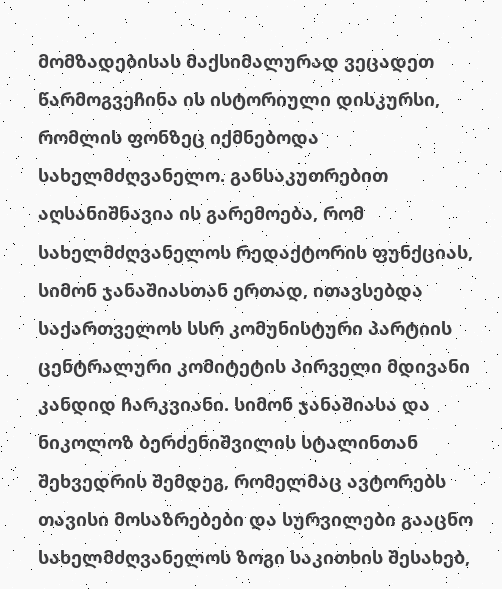მომზადებისას მაქსიმალურად ვეცადეთ წარმოგვეჩინა ის ისტორიული დისკურსი, რომლის ფონზეც იქმნებოდა სახელმძღვანელო. განსაკუთრებით აღსანიშნავია ის გარემოება, რომ სახელმძღვანელოს რედაქტორის ფუნქციას, სიმონ ჯანაშიასთან ერთად, ითავსებდა საქართველოს სსრ კომუნისტური პარტიის ცენტრალური კომიტეტის პირველი მდივანი კანდიდ ჩარკვიანი. სიმონ ჯანაშიასა და ნიკოლოზ ბერძენიშვილის სტალინთან შეხვედრის შემდეგ, რომელმაც ავტორებს თავისი მოსაზრებები და სურვილები გააცნო სახელმძღვანელოს ზოგი საკითხის შესახებ,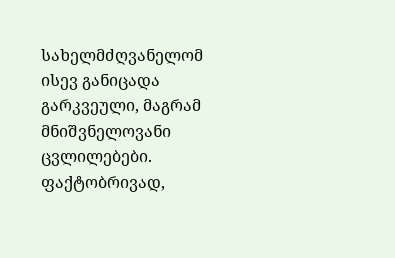სახელმძღვანელომ ისევ განიცადა გარკვეული, მაგრამ მნიშვნელოვანი ცვლილებები. ფაქტობრივად,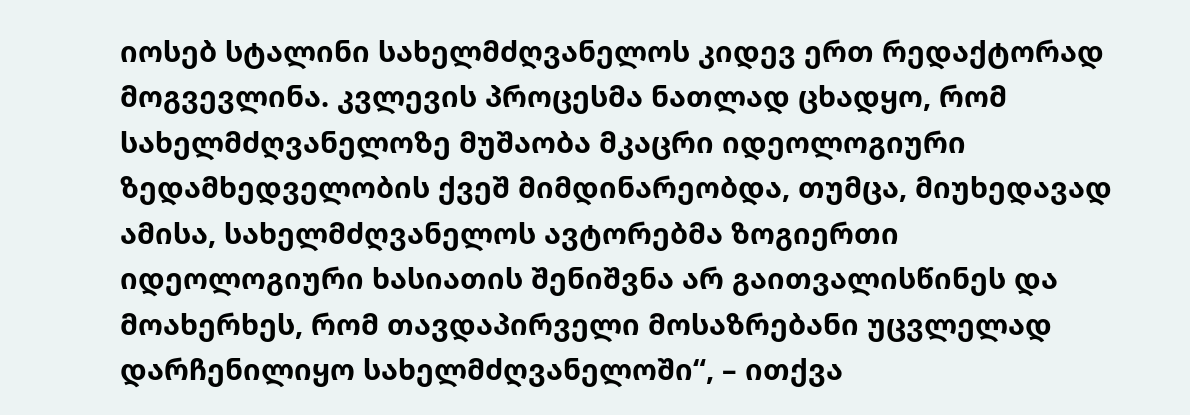იოსებ სტალინი სახელმძღვანელოს კიდევ ერთ რედაქტორად მოგვევლინა. კვლევის პროცესმა ნათლად ცხადყო, რომ სახელმძღვანელოზე მუშაობა მკაცრი იდეოლოგიური ზედამხედველობის ქვეშ მიმდინარეობდა, თუმცა, მიუხედავად ამისა, სახელმძღვანელოს ავტორებმა ზოგიერთი იდეოლოგიური ხასიათის შენიშვნა არ გაითვალისწინეს და მოახერხეს, რომ თავდაპირველი მოსაზრებანი უცვლელად დარჩენილიყო სახელმძღვანელოში“, – ითქვა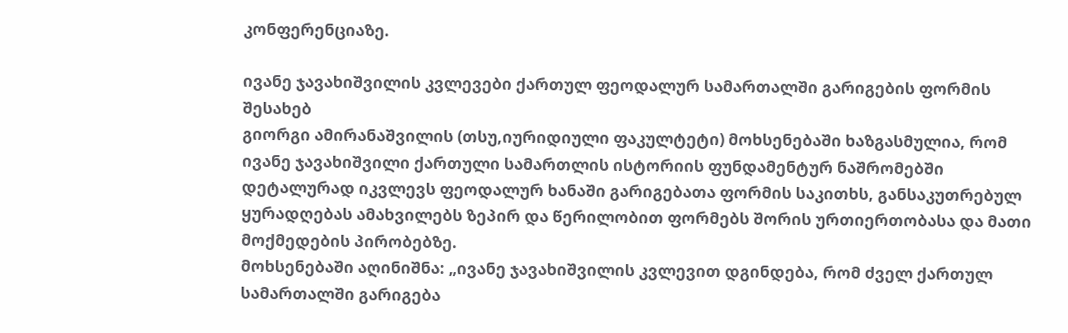კონფერენციაზე.

ივანე ჯავახიშვილის კვლევები ქართულ ფეოდალურ სამართალში გარიგების ფორმის შესახებ
გიორგი ამირანაშვილის (თსუ,იურიდიული ფაკულტეტი) მოხსენებაში ხაზგასმულია, რომ ივანე ჯავახიშვილი ქართული სამართლის ისტორიის ფუნდამენტურ ნაშრომებში დეტალურად იკვლევს ფეოდალურ ხანაში გარიგებათა ფორმის საკითხს, განსაკუთრებულ ყურადღებას ამახვილებს ზეპირ და წერილობით ფორმებს შორის ურთიერთობასა და მათი მოქმედების პირობებზე.
მოხსენებაში აღინიშნა: „ივანე ჯავახიშვილის კვლევით დგინდება, რომ ძველ ქართულ სამართალში გარიგება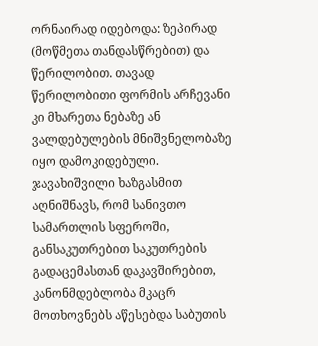ორნაირად იდებოდა: ზეპირად (მოწმეთა თანდასწრებით) და წერილობით. თავად წერილობითი ფორმის არჩევანი კი მხარეთა ნებაზე ან ვალდებულების მნიშვნელობაზე იყო დამოკიდებული. ჯავახიშვილი ხაზგასმით აღნიშნავს, რომ სანივთო სამართლის სფეროში, განსაკუთრებით საკუთრების გადაცემასთან დაკავშირებით, კანონმდებლობა მკაცრ მოთხოვნებს აწესებდა საბუთის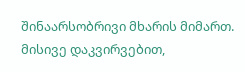შინაარსობრივი მხარის მიმართ. მისივე დაკვირვებით,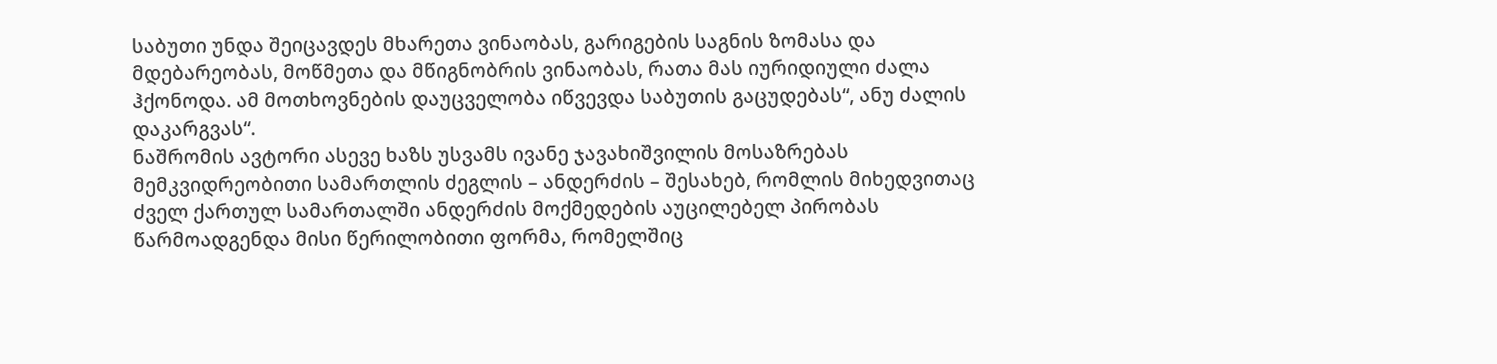საბუთი უნდა შეიცავდეს მხარეთა ვინაობას, გარიგების საგნის ზომასა და მდებარეობას, მოწმეთა და მწიგნობრის ვინაობას, რათა მას იურიდიული ძალა ჰქონოდა. ამ მოთხოვნების დაუცველობა იწვევდა საბუთის გაცუდებას“, ანუ ძალის დაკარგვას“.
ნაშრომის ავტორი ასევე ხაზს უსვამს ივანე ჯავახიშვილის მოსაზრებას მემკვიდრეობითი სამართლის ძეგლის – ანდერძის – შესახებ, რომლის მიხედვითაც ძველ ქართულ სამართალში ანდერძის მოქმედების აუცილებელ პირობას წარმოადგენდა მისი წერილობითი ფორმა, რომელშიც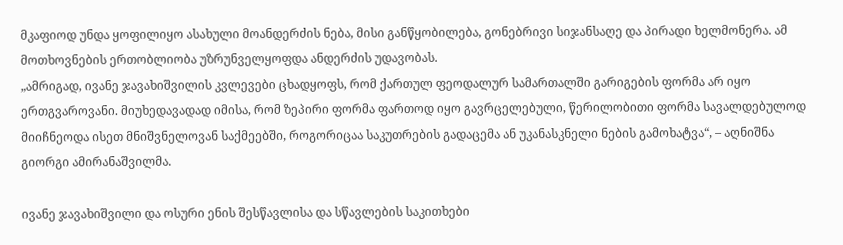მკაფიოდ უნდა ყოფილიყო ასახული მოანდერძის ნება, მისი განწყობილება, გონებრივი სიჯანსაღე და პირადი ხელმონერა. ამ მოთხოვნების ერთობლიობა უზრუნველყოფდა ანდერძის უდავობას.
„ამრიგად, ივანე ჯავახიშვილის კვლევები ცხადყოფს, რომ ქართულ ფეოდალურ სამართალში გარიგების ფორმა არ იყო ერთგვაროვანი. მიუხედავადად იმისა, რომ ზეპირი ფორმა ფართოდ იყო გავრცელებული, წერილობითი ფორმა სავალდებულოდ მიიჩნეოდა ისეთ მნიშვნელოვან საქმეებში, როგორიცაა საკუთრების გადაცემა ან უკანასკნელი ნების გამოხატვა“, – აღნიშნა გიორგი ამირანაშვილმა.

ივანე ჯავახიშვილი და ოსური ენის შესწავლისა და სწავლების საკითხები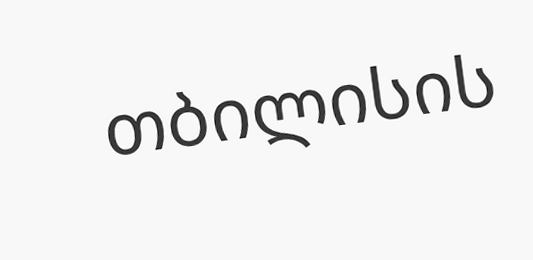თბილისის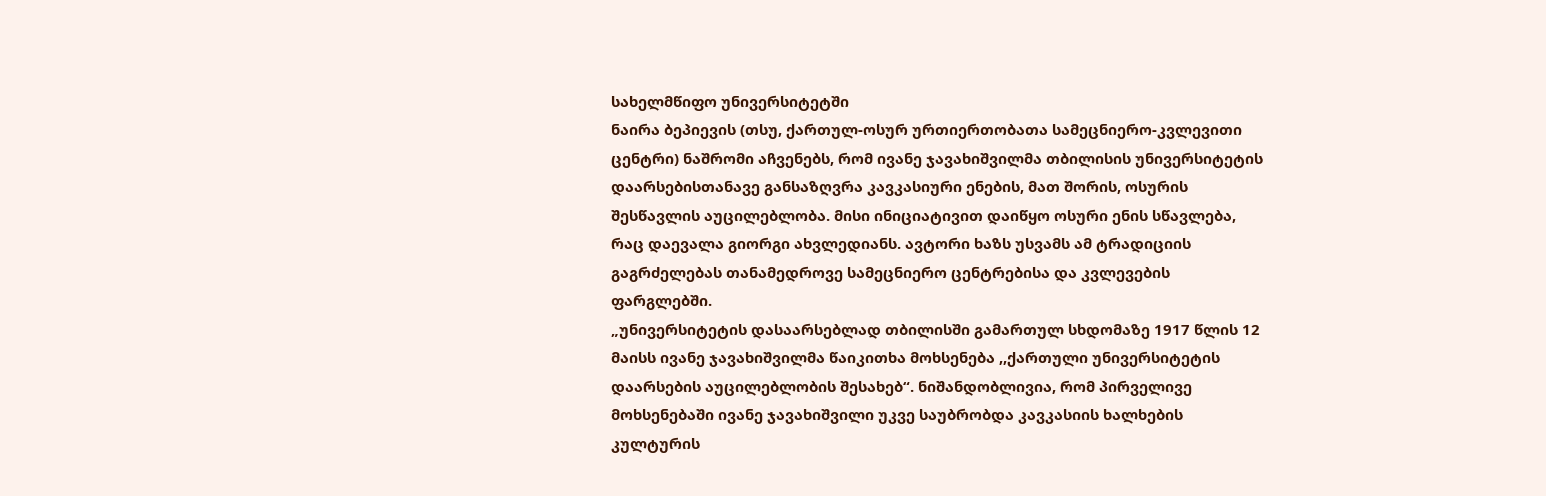სახელმწიფო უნივერსიტეტში
ნაირა ბეპიევის (თსუ, ქართულ-ოსურ ურთიერთობათა სამეცნიერო-კვლევითი ცენტრი) ნაშრომი აჩვენებს, რომ ივანე ჯავახიშვილმა თბილისის უნივერსიტეტის დაარსებისთანავე განსაზღვრა კავკასიური ენების, მათ შორის, ოსურის შესწავლის აუცილებლობა. მისი ინიციატივით დაიწყო ოსური ენის სწავლება, რაც დაევალა გიორგი ახვლედიანს. ავტორი ხაზს უსვამს ამ ტრადიციის გაგრძელებას თანამედროვე სამეცნიერო ცენტრებისა და კვლევების ფარგლებში.
„უნივერსიტეტის დასაარსებლად თბილისში გამართულ სხდომაზე 1917 წლის 12 მაისს ივანე ჯავახიშვილმა წაიკითხა მოხსენება ,,ქართული უნივერსიტეტის დაარსების აუცილებლობის შესახებ“. ნიშანდობლივია, რომ პირველივე მოხსენებაში ივანე ჯავახიშვილი უკვე საუბრობდა კავკასიის ხალხების კულტურის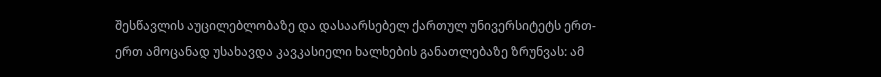შესწავლის აუცილებლობაზე და დასაარსებელ ქართულ უნივერსიტეტს ერთ-ერთ ამოცანად უსახავდა კავკასიელი ხალხების განათლებაზე ზრუნვას: ამ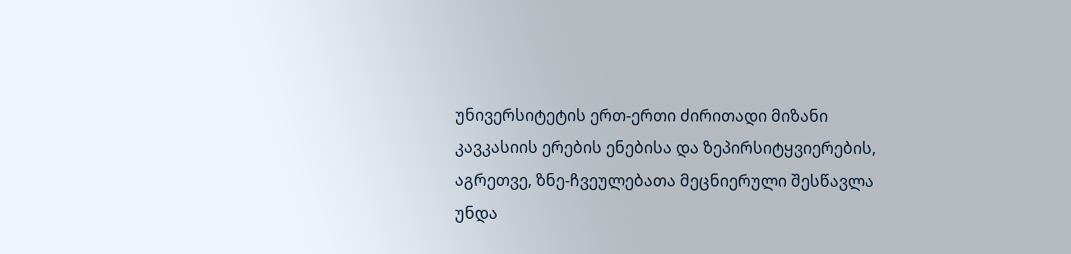უნივერსიტეტის ერთ-ერთი ძირითადი მიზანი კავკასიის ერების ენებისა და ზეპირსიტყვიერების, აგრეთვე, ზნე-ჩვეულებათა მეცნიერული შესწავლა უნდა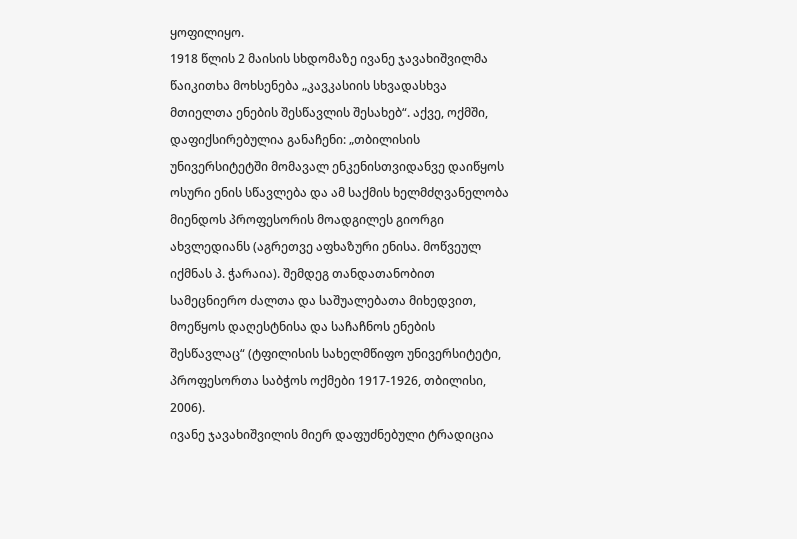ყოფილიყო.
1918 წლის 2 მაისის სხდომაზე ივანე ჯავახიშვილმა წაიკითხა მოხსენება „კავკასიის სხვადასხვა მთიელთა ენების შესწავლის შესახებ“. აქვე, ოქმში, დაფიქსირებულია განაჩენი: „თბილისის უნივერსიტეტში მომავალ ენკენისთვიდანვე დაიწყოს ოსური ენის სწავლება და ამ საქმის ხელმძღვანელობა მიენდოს პროფესორის მოადგილეს გიორგი ახვლედიანს (აგრეთვე აფხაზური ენისა. მოწვეულ იქმნას პ. ჭარაია). შემდეგ თანდათანობით სამეცნიერო ძალთა და საშუალებათა მიხედვით, მოეწყოს დაღესტნისა და საჩაჩნოს ენების შესწავლაც“ (ტფილისის სახელმწიფო უნივერსიტეტი, პროფესორთა საბჭოს ოქმები 1917-1926, თბილისი, 2006).
ივანე ჯავახიშვილის მიერ დაფუძნებული ტრადიცია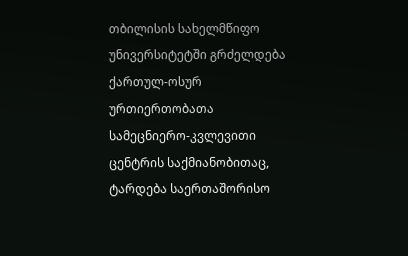თბილისის სახელმწიფო უნივერსიტეტში გრძელდება ქართულ-ოსურ ურთიერთობათა სამეცნიერო-კვლევითი ცენტრის საქმიანობითაც, ტარდება საერთაშორისო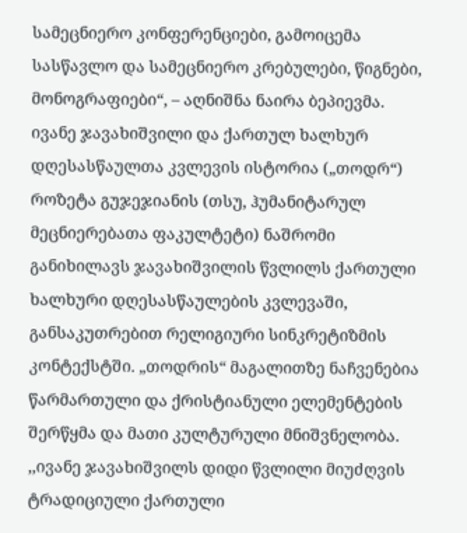სამეცნიერო კონფერენციები, გამოიცემა სასწავლო და სამეცნიერო კრებულები, წიგნები, მონოგრაფიები“, – აღნიშნა ნაირა ბეპიევმა.
ივანე ჯავახიშვილი და ქართულ ხალხურ დღესასწაულთა კვლევის ისტორია („თოდრ“)
როზეტა გუჯეჯიანის (თსუ, ჰუმანიტარულ მეცნიერებათა ფაკულტეტი) ნაშრომი განიხილავს ჯავახიშვილის წვლილს ქართული ხალხური დღესასწაულების კვლევაში, განსაკუთრებით რელიგიური სინკრეტიზმის კონტექსტში. „თოდრის“ მაგალითზე ნაჩვენებია წარმართული და ქრისტიანული ელემენტების შერწყმა და მათი კულტურული მნიშვნელობა.
,,ივანე ჯავახიშვილს დიდი წვლილი მიუძღვის ტრადიციული ქართული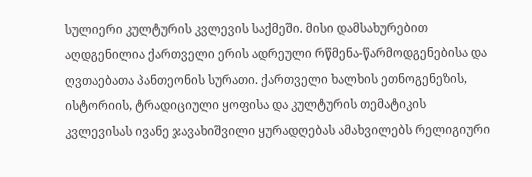სულიერი კულტურის კვლევის საქმეში. მისი დამსახურებით აღდგენილია ქართველი ერის ადრეული რწმენა-წარმოდგენებისა და ღვთაებათა პანთეონის სურათი. ქართველი ხალხის ეთნოგენეზის, ისტორიის, ტრადიციული ყოფისა და კულტურის თემატიკის კვლევისას ივანე ჯავახიშვილი ყურადღებას ამახვილებს რელიგიური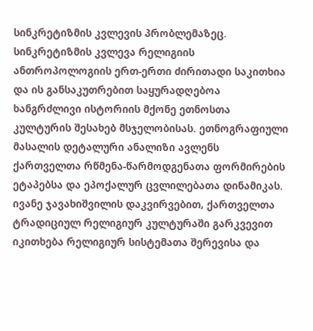სინკრეტიზმის კვლევის პრობლემაზეც. სინკრეტიზმის კვლევა რელიგიის ანთროპოლოგიის ერთ-ერთი ძირითადი საკითხია და ის განსაკუთრებით საყურადღებოა ხანგრძლივი ისტორიის მქონე ეთნოსთა კულტურის შესახებ მსჯელობისას. ეთნოგრაფიული მასალის დეტალური ანალიზი ავლენს ქართველთა რწმენა-წარმოდგენათა ფორმირების ეტაპებსა და ეპოქალურ ცვლილებათა დინამიკას.
ივანე ჯავახიშვილის დაკვირვებით, ქართველთა ტრადიციულ რელიგიურ კულტურაში გარკვევით იკითხება რელიგიურ სისტემათა შერევისა და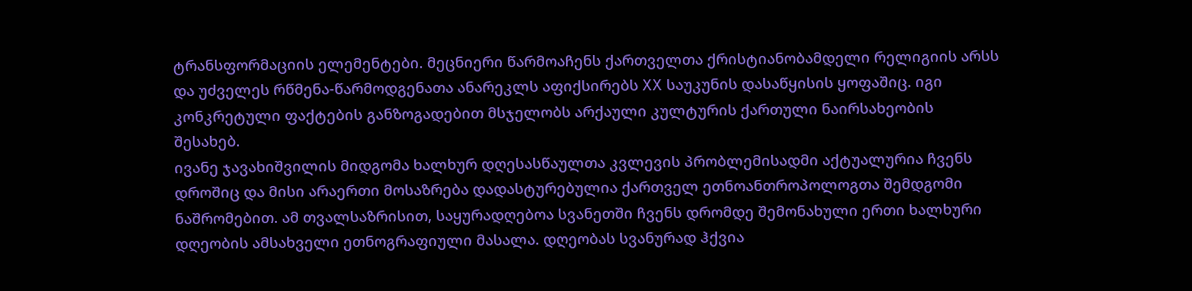ტრანსფორმაციის ელემენტები. მეცნიერი წარმოაჩენს ქართველთა ქრისტიანობამდელი რელიგიის არსს და უძველეს რწმენა-წარმოდგენათა ანარეკლს აფიქსირებს XX საუკუნის დასაწყისის ყოფაშიც. იგი კონკრეტული ფაქტების განზოგადებით მსჯელობს არქაული კულტურის ქართული ნაირსახეობის შესახებ.
ივანე ჯავახიშვილის მიდგომა ხალხურ დღესასწაულთა კვლევის პრობლემისადმი აქტუალურია ჩვენს დროშიც და მისი არაერთი მოსაზრება დადასტურებულია ქართველ ეთნოანთროპოლოგთა შემდგომი ნაშრომებით. ამ თვალსაზრისით, საყურადღებოა სვანეთში ჩვენს დრომდე შემონახული ერთი ხალხური დღეობის ამსახველი ეთნოგრაფიული მასალა. დღეობას სვანურად ჰქვია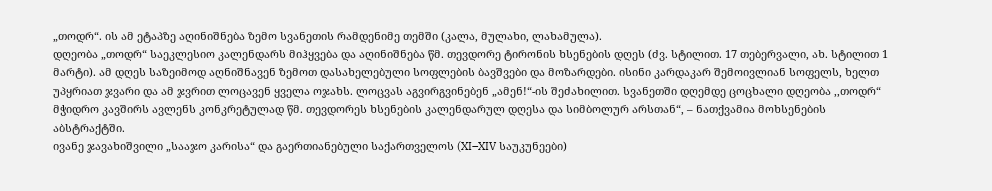„თოდრ“. ის ამ ეტაპზე აღინიშნება ზემო სვანეთის რამდენიმე თემში (კალა, მულახი, ლახამულა).
დღეობა „თოდრ“ საეკლესიო კალენდარს მიჰყვება და აღინიშნება წმ. თევდორე ტირონის ხსენების დღეს (ძვ. სტილით. 17 თებერვალი, ახ. სტილით 1 მარტი). ამ დღეს საზეიმოდ აღნიშნავენ ზემოთ დასახელებული სოფლების ბავშვები და მოზარდები. ისინი კარდაკარ შემოივლიან სოფელს, ხელთ უპყრიათ ჯვარი და ამ ჯვრით ლოცავენ ყველა ოჯახს. ლოცვას აგვირგვინებენ „ამენ!“-ის შეძახილით. სვანეთში დღემდე ცოცხალი დღეობა ,,თოდრ“ მჭიდრო კავშირს ავლენს კონკრეტულად წმ. თევდორეს ხსენების კალენდარულ დღესა და სიმბოლურ არსთან“, – ნათქვამია მოხსენების აბსტრაქტში.
ივანე ჯავახიშვილი „სააჯო კარისა“ და გაერთიანებული საქართველოს (XI–XIV საუკუნეები)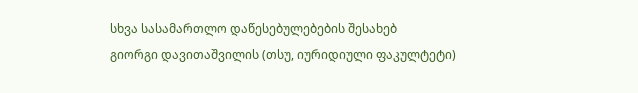სხვა სასამართლო დაწესებულებების შესახებ
გიორგი დავითაშვილის (თსუ, იურიდიული ფაკულტეტი)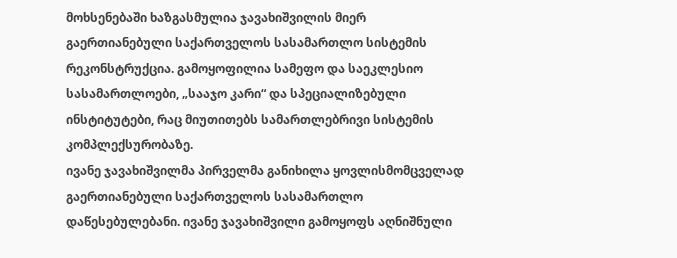მოხსენებაში ხაზგასმულია ჯავახიშვილის მიერ გაერთიანებული საქართველოს სასამართლო სისტემის რეკონსტრუქცია. გამოყოფილია სამეფო და საეკლესიო სასამართლოები, „სააჯო კარი“ და სპეციალიზებული ინსტიტუტები, რაც მიუთითებს სამართლებრივი სისტემის კომპლექსურობაზე.
ივანე ჯავახიშვილმა პირველმა განიხილა ყოვლისმომცველად გაერთიანებული საქართველოს სასამართლო დაწესებულებანი. ივანე ჯავახიშვილი გამოყოფს აღნიშნული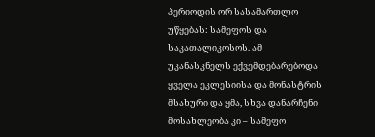პერიოდის ორ სასამართლო უწყებას: სამეფოს და საკათალიკოსოს. ამ უკანასკნელს ექვემდებარებოდა ყველა ეკლესიისა და მონასტრის მსახური და ყმა, სხვა დანარჩენი მოსახლეობა კი – სამეფო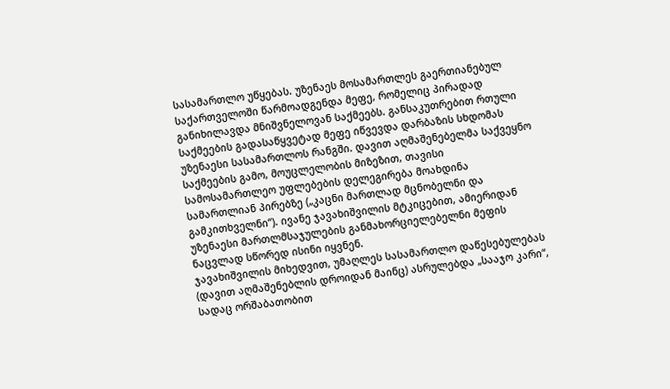სასამართლო უწყებას. უზენაეს მოსამართლეს გაერთიანებულ საქართველოში წარმოადგენდა მეფე, რომელიც პირადად განიხილავდა მნიშვნელოვან საქმეებს. განსაკუთრებით რთული საქმეების გადასაწყვეტად მეფე იწვევდა დარბაზის სხდომას უზენაესი სასამართლოს რანგში. დავით აღმაშენებელმა საქვეყნო საქმეების გამო, მოუცლელობის მიზეზით, თავისი სამოსამართლეო უფლებების დელეგირება მოახდინა სამართლიან პირებზე („კაცნი მართლად მცნობელნი და გამკითხველნი“). ივანე ჯავახიშვილის მტკიცებით, ამიერიდან უზენაესი მართლმსაჯულების განმახორციელებელნი მეფის ნაცვლად სწორედ ისინი იყვნენ.
ჯავახიშვილის მიხედვით, უმაღლეს სასამართლო დაწესებულებას (დავით აღმაშენებლის დროიდან მაინც) ასრულებდა „სააჯო კარი“, სადაც ორშაბათობით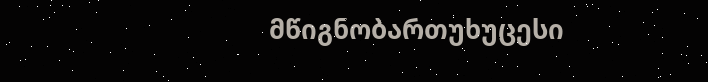მწიგნობართუხუცესი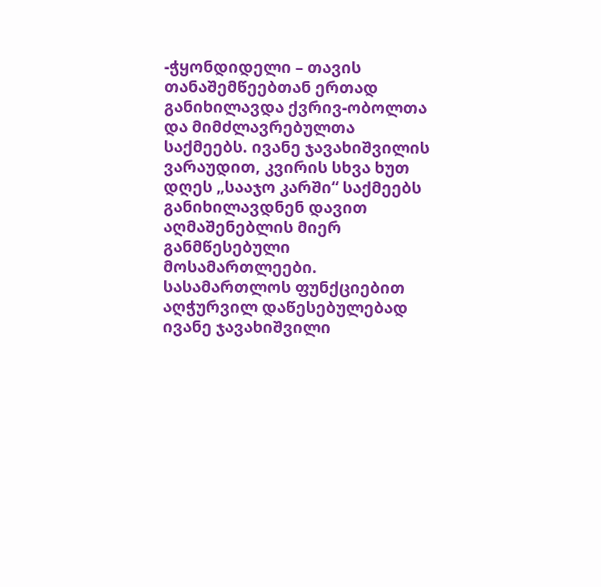-ჭყონდიდელი – თავის თანაშემწეებთან ერთად განიხილავდა ქვრივ-ობოლთა და მიმძლავრებულთა საქმეებს. ივანე ჯავახიშვილის ვარაუდით, კვირის სხვა ხუთ დღეს „სააჯო კარში“ საქმეებს განიხილავდნენ დავით აღმაშენებლის მიერ განმწესებული მოსამართლეები.
სასამართლოს ფუნქციებით აღჭურვილ დაწესებულებად ივანე ჯავახიშვილი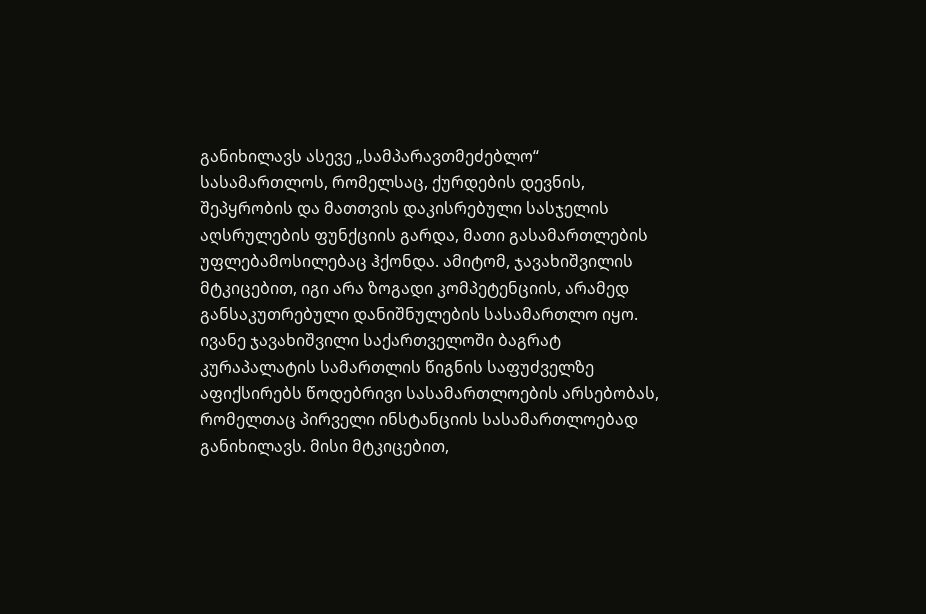განიხილავს ასევე „სამპარავთმეძებლო“ სასამართლოს, რომელსაც, ქურდების დევნის, შეპყრობის და მათთვის დაკისრებული სასჯელის აღსრულების ფუნქციის გარდა, მათი გასამართლების უფლებამოსილებაც ჰქონდა. ამიტომ, ჯავახიშვილის მტკიცებით, იგი არა ზოგადი კომპეტენციის, არამედ განსაკუთრებული დანიშნულების სასამართლო იყო.
ივანე ჯავახიშვილი საქართველოში ბაგრატ კურაპალატის სამართლის წიგნის საფუძველზე აფიქსირებს წოდებრივი სასამართლოების არსებობას, რომელთაც პირველი ინსტანციის სასამართლოებად განიხილავს. მისი მტკიცებით,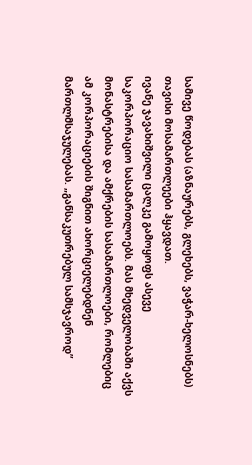სამივე წოდებას (აზნაურებს, გლეხებს, ვაჭარ-ხელოსნებს) თავისი მოსამართლეები ჰყავდათ.
ივანე ჯავახიშვილი ცალკე გამოყოფს ასევე საკორპორაციო სასამართლოებს. მას მხედველობაში აქვს მონასტრებისა და ამქრების სასამართლოები, რომლებიც ამ კორპორაციების შიგნით ახორციელებდნენ მართლმსაჯულებას. „განსაკუთრებულ სამსჯავროდ”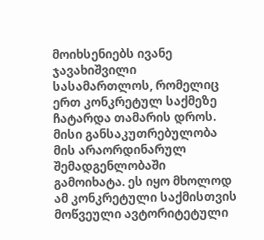მოიხსენიებს ივანე ჯავახიშვილი სასამართლოს, რომელიც ერთ კონკრეტულ საქმეზე ჩატარდა თამარის დროს. მისი განსაკუთრებულობა მის არაორდინარულ შემადგენლობაში გამოიხატა. ეს იყო მხოლოდ ამ კონკრეტული საქმისთვის მოწვეული ავტორიტეტული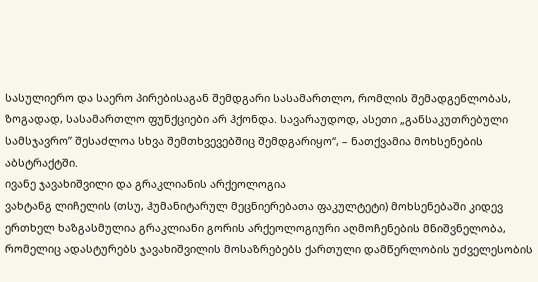სასულიერო და საერო პირებისაგან შემდგარი სასამართლო, რომლის შემადგენლობას, ზოგადად, სასამართლო ფუნქციები არ ჰქონდა. სავარაუდოდ, ასეთი „განსაკუთრებული სამსჯავრო” შესაძლოა სხვა შემთხვევებშიც შემდგარიყო“, – ნათქვამია მოხსენების აბსტრაქტში.
ივანე ჯავახიშვილი და გრაკლიანის არქეოლოგია
ვახტანგ ლიჩელის (თსუ, ჰუმანიტარულ მეცნიერებათა ფაკულტეტი) მოხსენებაში კიდევ ერთხელ ხაზგასმულია გრაკლიანი გორის არქეოლოგიური აღმოჩენების მნიშვნელობა, რომელიც ადასტურებს ჯავახიშვილის მოსაზრებებს ქართული დამწერლობის უძველესობის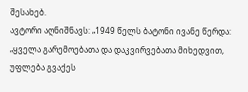შესახებ.
ავტორი აღნიშნავს: „1949 წელს ბატონი ივანე წერდა: „ყველა გარემოებათა და დაკვირვებათა მიხედვით, უფლება გვაქეს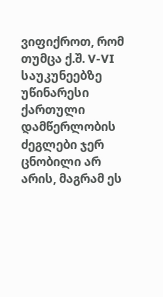ვიფიქროთ, რომ თუმცა ქ.შ. V-VI საუკუნეებზე უწინარესი ქართული დამწერლობის ძეგლები ჯერ ცნობილი არ არის, მაგრამ ეს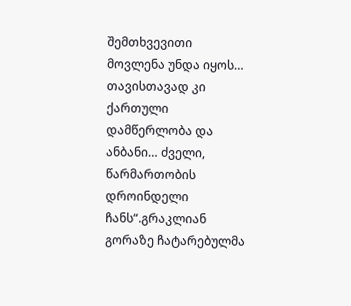შემთხვევითი მოვლენა უნდა იყოს… თავისთავად კი ქართული დამწერლობა და ანბანი… ძველი, წარმართობის დროინდელი ჩანს“.გრაკლიან გორაზე ჩატარებულმა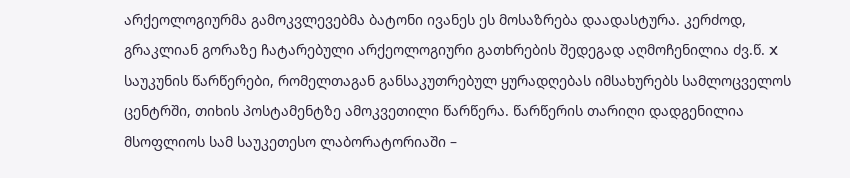არქეოლოგიურმა გამოკვლევებმა ბატონი ივანეს ეს მოსაზრება დაადასტურა. კერძოდ, გრაკლიან გორაზე ჩატარებული არქეოლოგიური გათხრების შედეგად აღმოჩენილია ძვ.წ. X საუკუნის წარწერები, რომელთაგან განსაკუთრებულ ყურადღებას იმსახურებს სამლოცველოს ცენტრში, თიხის პოსტამენტზე ამოკვეთილი წარწერა. წარწერის თარიღი დადგენილია მსოფლიოს სამ საუკეთესო ლაბორატორიაში –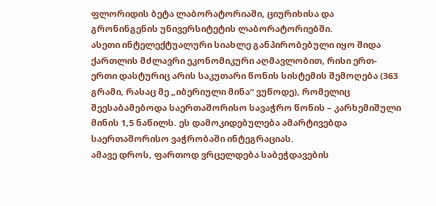ფლორიდის ბეტა ლაბორატორიაში, ციურიხისა და გრონინგენის უნივერსიტეტის ლაბორატორიებში.
ასეთი ინტელექტუალური სიახლე განპირობებული იყო შიდა ქართლის მძლავრი ეკონომიკური აღმავლობით, რისი ერთ-ერთი დასტურიც არის საკუთარი წონის სისტემის შემოღება (363 გრამი, რასაც მე „იბერიული მინა“ ვუწოდე), რომელიც შეესაბამებოდა საერთაშორისო სავაჭრო წონის – კარხემიშული მინის 1,5 ნაწილს. ეს დამოკიდებულება ამარტივებდა საერთაშორისო ვაჭრობაში ინტეგრაციას.
ამავე დროს, ფართოდ ვრცელდება საბეჭდავების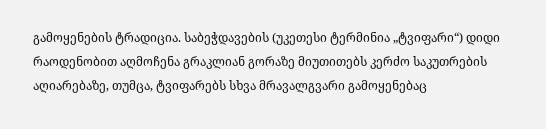გამოყენების ტრადიცია. საბეჭდავების (უკეთესი ტერმინია „ტვიფარი“) დიდი რაოდენობით აღმოჩენა გრაკლიან გორაზე მიუთითებს კერძო საკუთრების აღიარებაზე, თუმცა, ტვიფარებს სხვა მრავალგვარი გამოყენებაც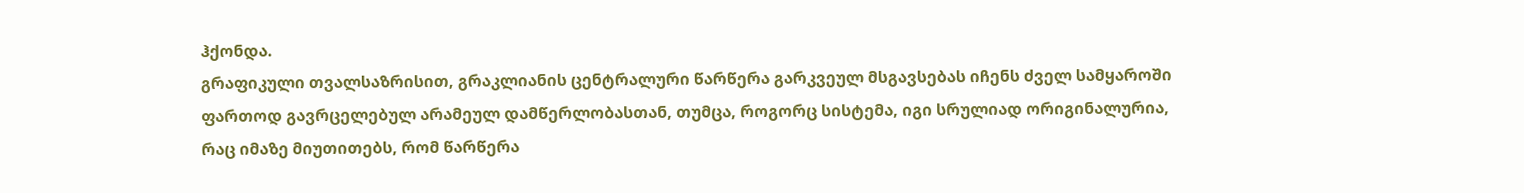ჰქონდა.
გრაფიკული თვალსაზრისით, გრაკლიანის ცენტრალური წარწერა გარკვეულ მსგავსებას იჩენს ძველ სამყაროში ფართოდ გავრცელებულ არამეულ დამწერლობასთან, თუმცა, როგორც სისტემა, იგი სრულიად ორიგინალურია, რაც იმაზე მიუთითებს, რომ წარწერა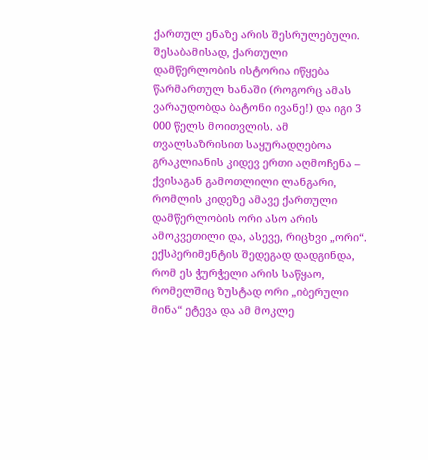ქართულ ენაზე არის შესრულებული. შესაბამისად, ქართული დამწერლობის ისტორია იწყება წარმართულ ხანაში (როგორც ამას ვარაუდობდა ბატონი ივანე!) და იგი 3 000 წელს მოითვლის. ამ თვალსაზრისით საყურადღებოა გრაკლიანის კიდევ ერთი აღმოჩენა – ქვისაგან გამოთლილი ლანგარი, რომლის კიდეზე ამავე ქართული დამწერლობის ორი ასო არის ამოკვეთილი და, ასევე, რიცხვი „ორი“. ექსპერიმენტის შედეგად დადგინდა, რომ ეს ჭურჭელი არის საწყაო, რომელშიც ზუსტად ორი „იბერული მინა“ ეტევა და ამ მოკლე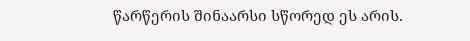წარწერის შინაარსი სწორედ ეს არის.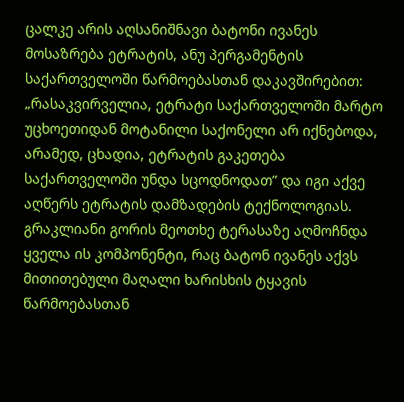ცალკე არის აღსანიშნავი ბატონი ივანეს მოსაზრება ეტრატის, ანუ პერგამენტის საქართველოში წარმოებასთან დაკავშირებით: „რასაკვირველია, ეტრატი საქართველოში მარტო უცხოეთიდან მოტანილი საქონელი არ იქნებოდა, არამედ, ცხადია, ეტრატის გაკეთება საქართველოში უნდა სცოდნოდათ” და იგი აქვე აღწერს ეტრატის დამზადების ტექნოლოგიას. გრაკლიანი გორის მეოთხე ტერასაზე აღმოჩნდა ყველა ის კომპონენტი, რაც ბატონ ივანეს აქვს მითითებული მაღალი ხარისხის ტყავის წარმოებასთან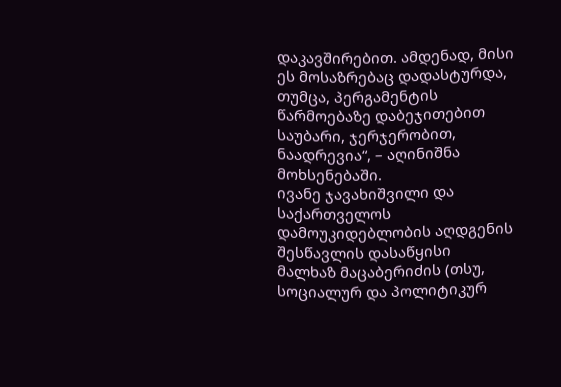დაკავშირებით. ამდენად, მისი ეს მოსაზრებაც დადასტურდა, თუმცა, პერგამენტის წარმოებაზე დაბეჯითებით საუბარი, ჯერჯერობით, ნაადრევია“, – აღინიშნა მოხსენებაში.
ივანე ჯავახიშვილი და საქართველოს დამოუკიდებლობის აღდგენის შესწავლის დასაწყისი
მალხაზ მაცაბერიძის (თსუ, სოციალურ და პოლიტიკურ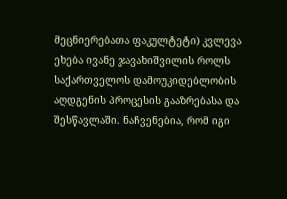მეცნიერებათა ფაკულტეტი) კვლევა ეხება ივანე ჯავახიშვილის როლს საქართველოს დამოუკიდებლობის აღდგენის პროცესის გააზრებასა და შესწავლაში. ნაჩვენებია, რომ იგი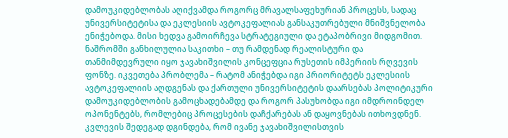დამოუკიდებლობას აღიქვამდა როგორც მრავალსაფეხურიან პროცესს, სადაც უნივერსიტეტისა და ეკლესიის ავტოკეფალიას განსაკუთრებული მნიშვნელობა ენიჭებოდა. მისი ხედვა გამოირჩევა სტრატეგიული და ეტაპობრივი მიდგომით.
ნაშრომში განხილულია საკითხი – თუ რამდენად რეალისტური და თანმიმდევრული იყო ჯავახიშვილის კონცეფცია რუსეთის იმპერიის რღვევის ფონზე. იკვეთება პრობლემა – რატომ ანიჭებდა იგი პრიორიტეტს ეკლესიის ავტოკეფალიის აღდგენას და ქართული უნივერსიტეტის დაარსებას პოლიტიკური დამოუკიდებლობის გამოცხადებამდე და როგორ პასუხობდა იგი იმდროინდელ ოპონენტებს, რომლებიც პროცესების დაჩქარებას ან დაყოვნებას ითხოვდნენ.
კვლევის შედეგად დგინდება, რომ ივანე ჯავახიშვილისთვის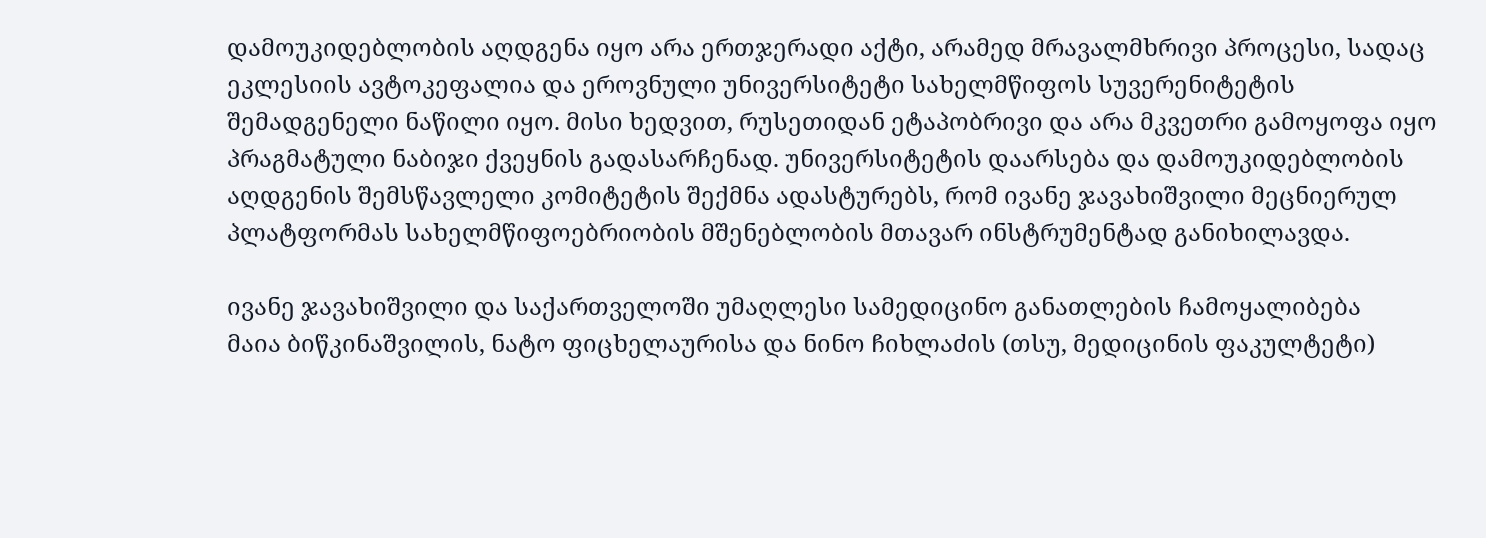დამოუკიდებლობის აღდგენა იყო არა ერთჯერადი აქტი, არამედ მრავალმხრივი პროცესი, სადაც ეკლესიის ავტოკეფალია და ეროვნული უნივერსიტეტი სახელმწიფოს სუვერენიტეტის შემადგენელი ნაწილი იყო. მისი ხედვით, რუსეთიდან ეტაპობრივი და არა მკვეთრი გამოყოფა იყო პრაგმატული ნაბიჯი ქვეყნის გადასარჩენად. უნივერსიტეტის დაარსება და დამოუკიდებლობის აღდგენის შემსწავლელი კომიტეტის შექმნა ადასტურებს, რომ ივანე ჯავახიშვილი მეცნიერულ პლატფორმას სახელმწიფოებრიობის მშენებლობის მთავარ ინსტრუმენტად განიხილავდა.

ივანე ჯავახიშვილი და საქართველოში უმაღლესი სამედიცინო განათლების ჩამოყალიბება
მაია ბიწკინაშვილის, ნატო ფიცხელაურისა და ნინო ჩიხლაძის (თსუ, მედიცინის ფაკულტეტი)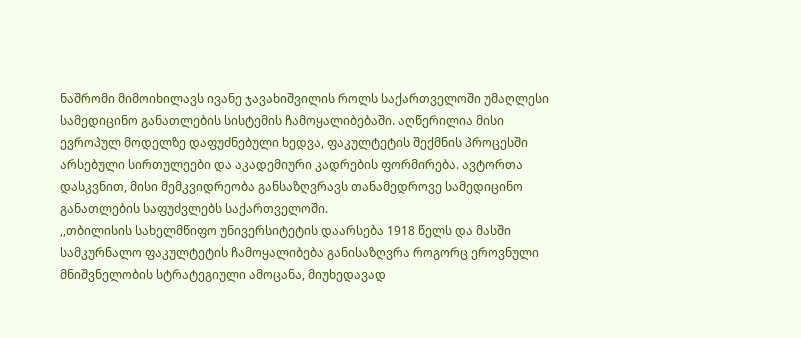ნაშრომი მიმოიხილავს ივანე ჯავახიშვილის როლს საქართველოში უმაღლესი სამედიცინო განათლების სისტემის ჩამოყალიბებაში. აღწერილია მისი ევროპულ მოდელზე დაფუძნებული ხედვა, ფაკულტეტის შექმნის პროცესში არსებული სირთულეები და აკადემიური კადრების ფორმირება. ავტორთა დასკვნით, მისი მემკვიდრეობა განსაზღვრავს თანამედროვე სამედიცინო განათლების საფუძვლებს საქართველოში.
,,თბილისის სახელმწიფო უნივერსიტეტის დაარსება 1918 წელს და მასში სამკურნალო ფაკულტეტის ჩამოყალიბება განისაზღვრა როგორც ეროვნული მნიშვნელობის სტრატეგიული ამოცანა, მიუხედავად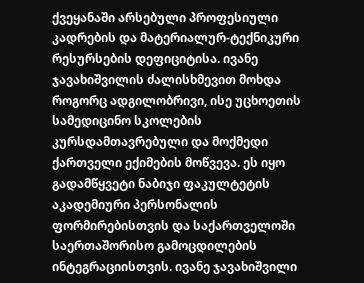ქვეყანაში არსებული პროფესიული კადრების და მატერიალურ-ტექნიკური რესურსების დეფიციტისა. ივანე ჯავახიშვილის ძალისხმევით მოხდა როგორც ადგილობრივი, ისე უცხოეთის სამედიცინო სკოლების კურსდამთავრებული და მოქმედი ქართველი ექიმების მოწვევა. ეს იყო გადამწყვეტი ნაბიჯი ფაკულტეტის აკადემიური პერსონალის ფორმირებისთვის და საქართველოში საერთაშორისო გამოცდილების ინტეგრაციისთვის. ივანე ჯავახიშვილი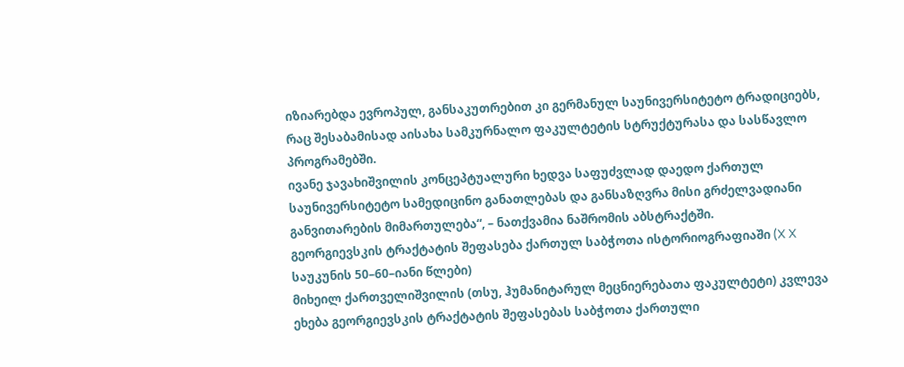იზიარებდა ევროპულ, განსაკუთრებით კი გერმანულ საუნივერსიტეტო ტრადიციებს, რაც შესაბამისად აისახა სამკურნალო ფაკულტეტის სტრუქტურასა და სასწავლო პროგრამებში.
ივანე ჯავახიშვილის კონცეპტუალური ხედვა საფუძვლად დაედო ქართულ საუნივერსიტეტო სამედიცინო განათლებას და განსაზღვრა მისი გრძელვადიანი განვითარების მიმართულება“, – ნათქვამია ნაშრომის აბსტრაქტში.
გეორგიევსკის ტრაქტატის შეფასება ქართულ საბჭოთა ისტორიოგრაფიაში (X X საუკუნის 50–60–იანი წლები)
მიხეილ ქართველიშვილის (თსუ, ჰუმანიტარულ მეცნიერებათა ფაკულტეტი) კვლევა ეხება გეორგიევსკის ტრაქტატის შეფასებას საბჭოთა ქართული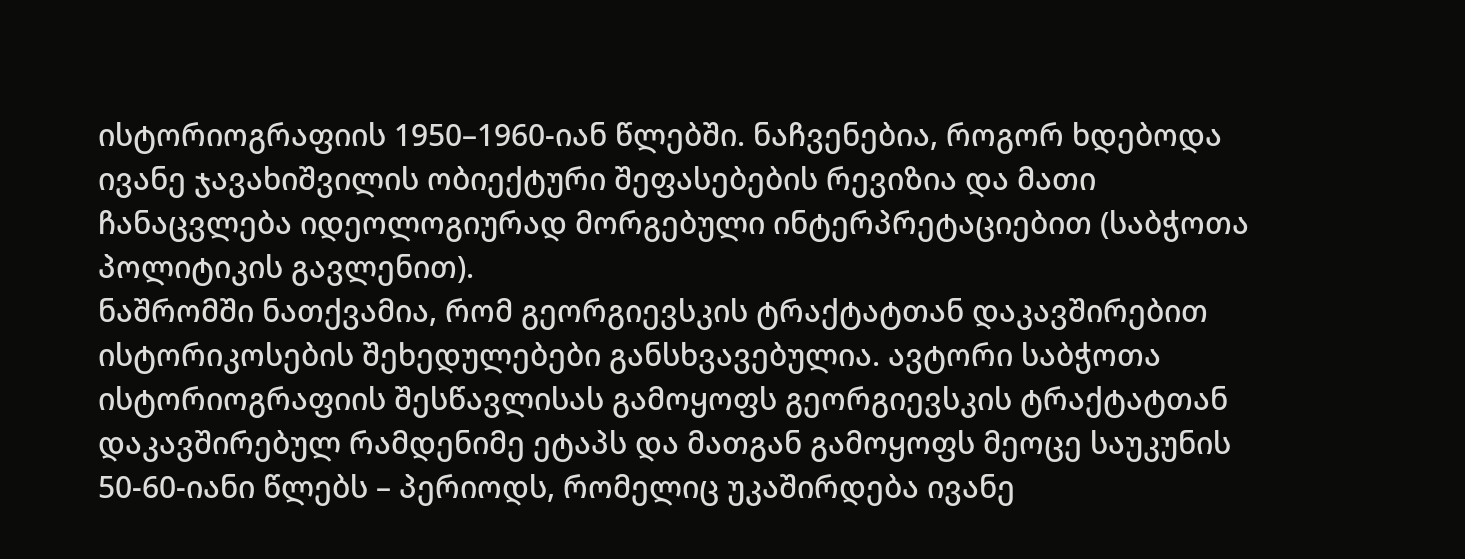ისტორიოგრაფიის 1950–1960-იან წლებში. ნაჩვენებია, როგორ ხდებოდა ივანე ჯავახიშვილის ობიექტური შეფასებების რევიზია და მათი ჩანაცვლება იდეოლოგიურად მორგებული ინტერპრეტაციებით (საბჭოთა პოლიტიკის გავლენით).
ნაშრომში ნათქვამია, რომ გეორგიევსკის ტრაქტატთან დაკავშირებით ისტორიკოსების შეხედულებები განსხვავებულია. ავტორი საბჭოთა ისტორიოგრაფიის შესწავლისას გამოყოფს გეორგიევსკის ტრაქტატთან დაკავშირებულ რამდენიმე ეტაპს და მათგან გამოყოფს მეოცე საუკუნის 50-60-იანი წლებს – პერიოდს, რომელიც უკაშირდება ივანე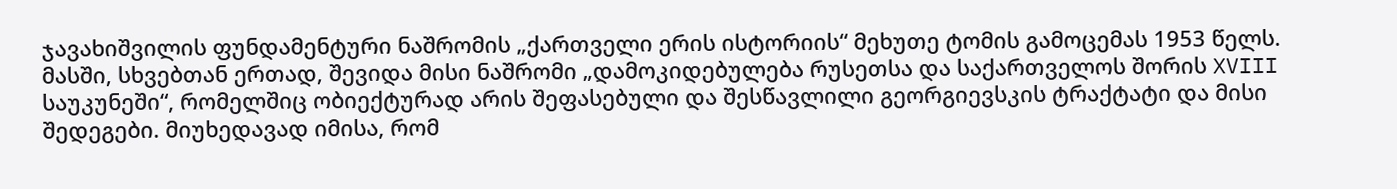ჯავახიშვილის ფუნდამენტური ნაშრომის „ქართველი ერის ისტორიის“ მეხუთე ტომის გამოცემას 1953 წელს. მასში, სხვებთან ერთად, შევიდა მისი ნაშრომი „დამოკიდებულება რუსეთსა და საქართველოს შორის XVIII საუკუნეში“, რომელშიც ობიექტურად არის შეფასებული და შესწავლილი გეორგიევსკის ტრაქტატი და მისი შედეგები. მიუხედავად იმისა, რომ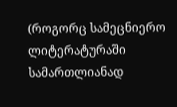(როგორც სამეცნიერო ლიტერატურაში სამართლიანად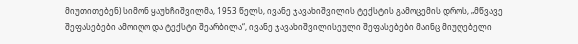მიუთითებენ) სიმონ ყაუხჩიშვილმა, 1953 წელს, ივანე ჯავახიშვილის ტექსტის გამოცემის დროს, „მწვავე შეფასებები ამოიღო და ტექსტი შეარბილა“, ივანე ჯავახიშვილისეული შეფასებები მაინც მიუღებელი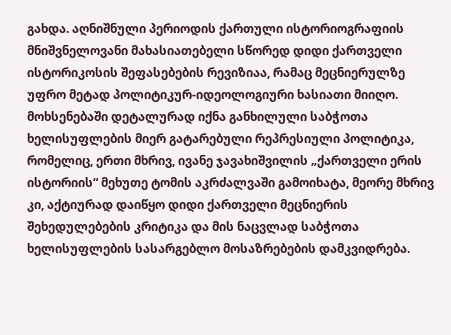გახდა. აღნიშნული პერიოდის ქართული ისტორიოგრაფიის მნიშვნელოვანი მახასიათებელი სწორედ დიდი ქართველი ისტორიკოსის შეფასებების რევიზიაა, რამაც მეცნიერულზე უფრო მეტად პოლიტიკურ-იდეოლოგიური ხასიათი მიიღო.
მოხსენებაში დეტალურად იქნა განხილული საბჭოთა ხელისუფლების მიერ გატარებული რეპრესიული პოლიტიკა, რომელიც, ერთი მხრივ, ივანე ჯავახიშვილის „ქართველი ერის ისტორიის“ მეხუთე ტომის აკრძალვაში გამოიხატა, მეორე მხრივ კი, აქტიურად დაიწყო დიდი ქართველი მეცნიერის შეხედულებების კრიტიკა და მის ნაცვლად საბჭოთა ხელისუფლების სასარგებლო მოსაზრებების დამკვიდრება.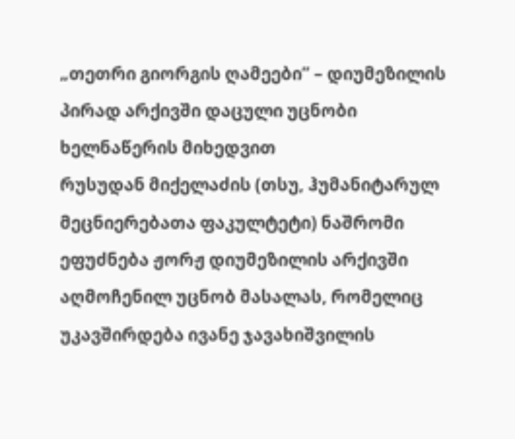„თეთრი გიორგის ღამეები” – დიუმეზილის პირად არქივში დაცული უცნობი ხელნაწერის მიხედვით
რუსუდან მიქელაძის (თსუ, ჰუმანიტარულ მეცნიერებათა ფაკულტეტი) ნაშრომი ეფუძნება ჟორჟ დიუმეზილის არქივში აღმოჩენილ უცნობ მასალას, რომელიც უკავშირდება ივანე ჯავახიშვილის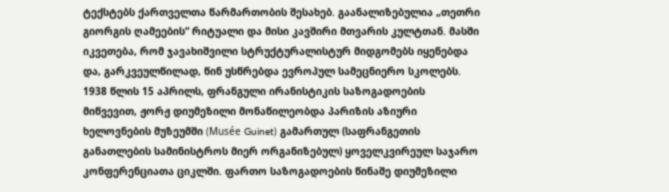ტექსტებს ქართველთა წარმართობის შესახებ. გაანალიზებულია „თეთრი გიორგის ღამეების“ რიტუალი და მისი კავშირი მთვარის კულტთან. მასში იკვეთება, რომ ჯავახიშვილი სტრუქტურალისტურ მიდგომებს იყენებდა და, გარკვეულწილად, წინ უსწრებდა ევროპულ სამეცნიერო სკოლებს.
1938 წლის 15 აპრილს, ფრანგული ირანისტიკის საზოგადოების მიწვევით, ჟორჟ დიუმეზილი მონაწილეობდა პარიზის აზიური ხელოვნების მუზეუმში (Musée Guinet) გამართულ (საფრანგეთის განათლების სამინისტროს მიერ ორგანიზებულ) ყოველკვირეულ საჯარო კონფერენციათა ციკლში. ფართო საზოგადოების წინაშე დიუმეზილი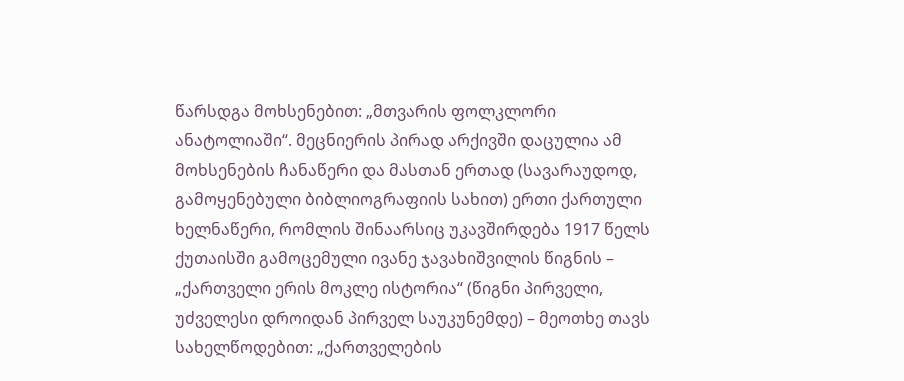წარსდგა მოხსენებით: „მთვარის ფოლკლორი ანატოლიაში“. მეცნიერის პირად არქივში დაცულია ამ მოხსენების ჩანაწერი და მასთან ერთად (სავარაუდოდ, გამოყენებული ბიბლიოგრაფიის სახით) ერთი ქართული ხელნაწერი, რომლის შინაარსიც უკავშირდება 1917 წელს ქუთაისში გამოცემული ივანე ჯავახიშვილის წიგნის – „ქართველი ერის მოკლე ისტორია“ (წიგნი პირველი, უძველესი დროიდან პირველ საუკუნემდე) – მეოთხე თავს სახელწოდებით: „ქართველების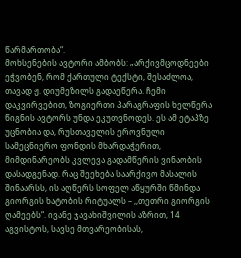წარმართობა“.
მოხსენების ავტორი ამბობს: „არქივმცოდნეები ეჭვობენ, რომ ქართული ტექსტი, შესაძლოა, თავად ჟ. დიუმეზილს გადაეწერა. ჩემი დაკვირვებით, ზოგიერთი პარაგრაფის ხელწერა წიგნის ავტორს უნდა ეკუთვნოდეს. ეს ამ ეტაპზე უცნობია და, რუსთაველის ეროვნული სამეცნიერო ფონდის მხარდაჭერით, მიმდინარეობს კვლევა გადამწერის ვინაობის დასადგენად. რაც შეეხება საარქივო მასალის შინაარსს, ის აღწერს სოფელ აწყურში წმინდა გიორგის ხატობის რიტუალს – ,,თეთრი გიორგის ღამეებს“. ივანე ჯავახიშვილის აზრით, 14 აგვისტოს, სავსე მთვარეობისას,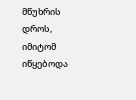მწუხრის დროს, იმიტომ იწყებოდა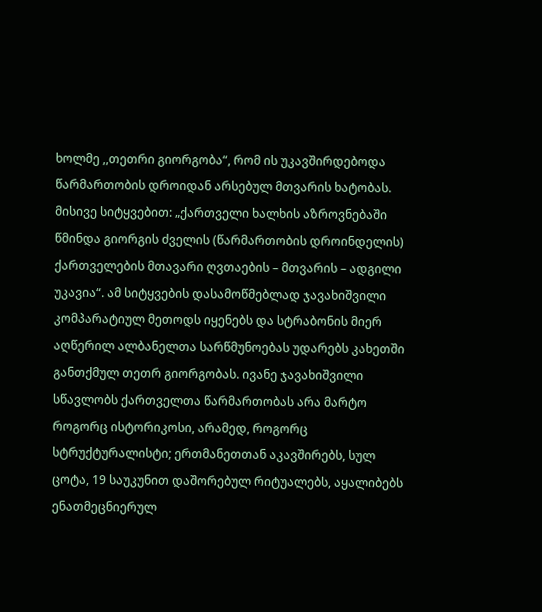ხოლმე ,,თეთრი გიორგობა“, რომ ის უკავშირდებოდა წარმართობის დროიდან არსებულ მთვარის ხატობას. მისივე სიტყვებით: „ქართველი ხალხის აზროვნებაში წმინდა გიორგის ძველის (წარმართობის დროინდელის) ქართველების მთავარი ღვთაების – მთვარის – ადგილი უკავია“. ამ სიტყვების დასამოწმებლად ჯავახიშვილი კომპარატიულ მეთოდს იყენებს და სტრაბონის მიერ აღწერილ ალბანელთა სარწმუნოებას უდარებს კახეთში განთქმულ თეთრ გიორგობას. ივანე ჯავახიშვილი სწავლობს ქართველთა წარმართობას არა მარტო როგორც ისტორიკოსი, არამედ, როგორც სტრუქტურალისტი; ერთმანეთთან აკავშირებს, სულ ცოტა, 19 საუკუნით დაშორებულ რიტუალებს, აყალიბებს ენათმეცნიერულ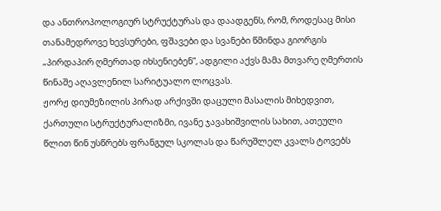და ანთროპოლოგიურ სტრუქტურას და დაადგენს, რომ, როდესაც მისი თანამედროვე ხევსურები, ფშავები და სვანები წმინდა გიორგის „პირდაპირ ღმერთად იხსენიებენ“, ადგილი აქვს მამა მთვარე ღმერთის წინაშე აღავლენილ სარიტუალო ლოცვას.
ჟორჟ დიუმეზილის პირად არქივში დაცული მასალის მიხედვით, ქართული სტრუქტურალიზმი, ივანე ჯავახიშვილის სახით, ათეული წლით წინ უსწრებს ფრანგულ სკოლას და წარუშლელ კვალს ტოვებს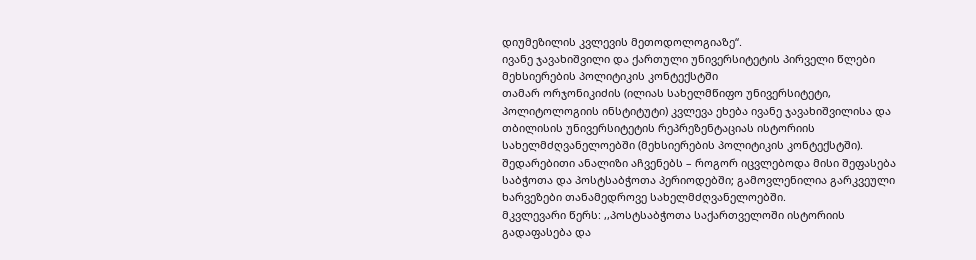დიუმეზილის კვლევის მეთოდოლოგიაზე“.
ივანე ჯავახიშვილი და ქართული უნივერსიტეტის პირველი წლები მეხსიერების პოლიტიკის კონტექსტში
თამარ ორჯონიკიძის (ილიას სახელმწიფო უნივერსიტეტი, პოლიტოლოგიის ინსტიტუტი) კვლევა ეხება ივანე ჯავახიშვილისა და თბილისის უნივერსიტეტის რეპრეზენტაციას ისტორიის სახელმძღვანელოებში (მეხსიერების პოლიტიკის კონტექსტში). შედარებითი ანალიზი აჩვენებს – როგორ იცვლებოდა მისი შეფასება საბჭოთა და პოსტსაბჭოთა პერიოდებში; გამოვლენილია გარკვეული ხარვეზები თანამედროვე სახელმძღვანელოებში.
მკვლევარი წერს: ,,პოსტსაბჭოთა საქართველოში ისტორიის გადაფასება და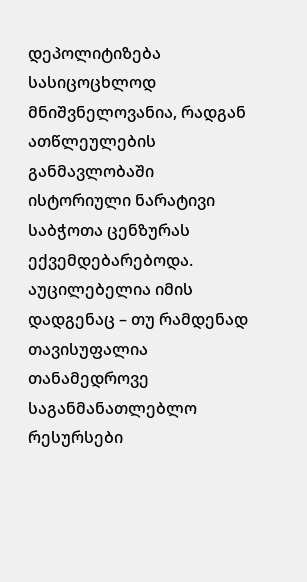დეპოლიტიზება სასიცოცხლოდ მნიშვნელოვანია, რადგან ათწლეულების განმავლობაში ისტორიული ნარატივი საბჭოთა ცენზურას ექვემდებარებოდა. აუცილებელია იმის დადგენაც – თუ რამდენად თავისუფალია თანამედროვე საგანმანათლებლო რესურსები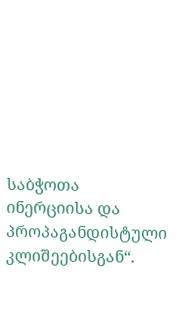საბჭოთა ინერციისა და პროპაგანდისტული კლიშეებისგან“.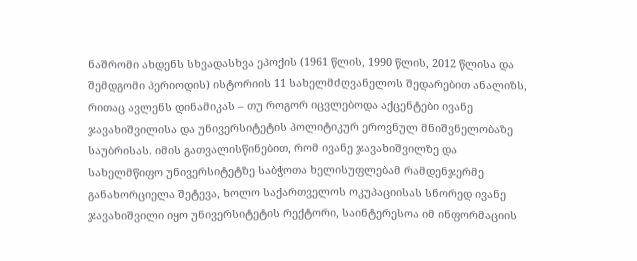ნაშრომი ახდენს სხვადასხვა ეპოქის (1961 წლის, 1990 წლის, 2012 წლისა და შემდგომი პერიოდის) ისტორიის 11 სახელმძღვანელოს შედარებით ანალიზს, რითაც ავლენს დინამიკას – თუ როგორ იცვლებოდა აქცენტები ივანე ჯავახიშვილისა და უნივერსიტეტის პოლიტიკურ ეროვნულ მნიშვნელობაზე საუბრისას. იმის გათვალისწინებით, რომ ივანე ჯავახიშვილზე და სახელმწიფო უნივერსიტეტზე საბჭოთა ხელისუფლებამ რამდენჯერმე განახორციელა შეტევა, ხოლო საქართველოს ოკუპაციისას სნორედ ივანე ჯავახიშვილი იყო უნივერსიტეტის რექტორი, საინტერესოა იმ ინფორმაციის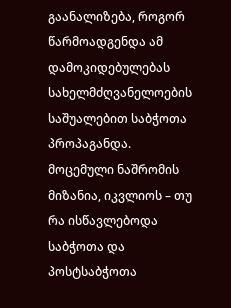გაანალიზება, როგორ წარმოადგენდა ამ დამოკიდებულებას სახელმძღვანელოების საშუალებით საბჭოთა პროპაგანდა. მოცემული ნაშრომის მიზანია, იკვლიოს – თუ რა ისწავლებოდა საბჭოთა და პოსტსაბჭოთა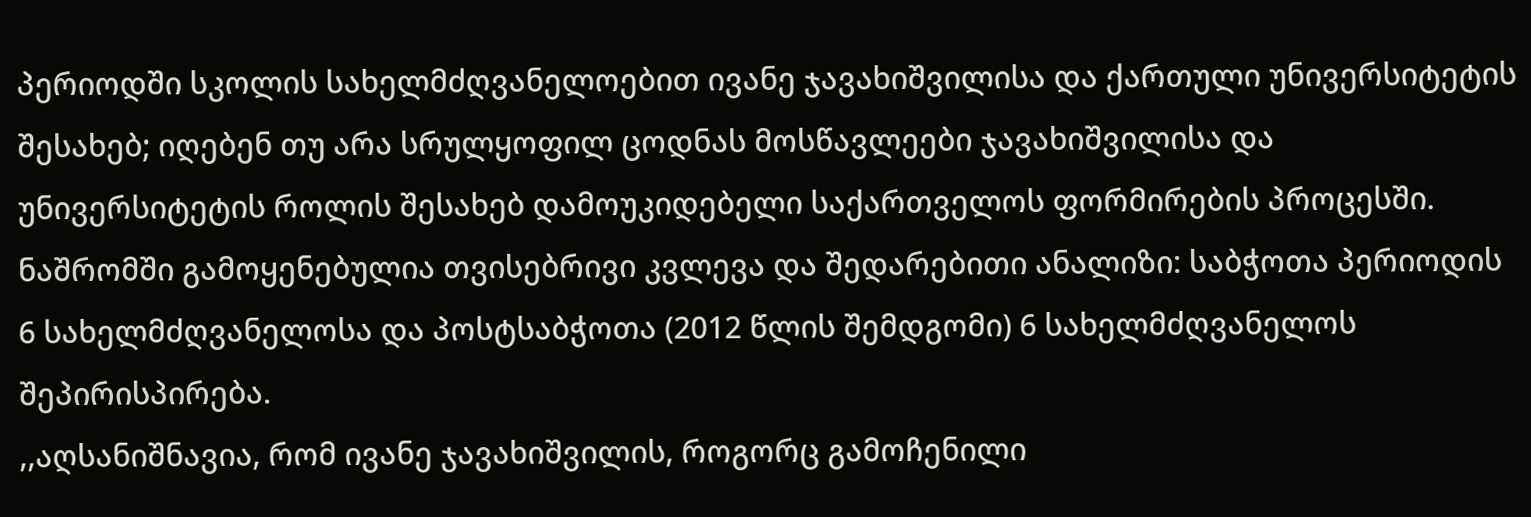პერიოდში სკოლის სახელმძღვანელოებით ივანე ჯავახიშვილისა და ქართული უნივერსიტეტის შესახებ; იღებენ თუ არა სრულყოფილ ცოდნას მოსწავლეები ჯავახიშვილისა და უნივერსიტეტის როლის შესახებ დამოუკიდებელი საქართველოს ფორმირების პროცესში.
ნაშრომში გამოყენებულია თვისებრივი კვლევა და შედარებითი ანალიზი: საბჭოთა პერიოდის 6 სახელმძღვანელოსა და პოსტსაბჭოთა (2012 წლის შემდგომი) 6 სახელმძღვანელოს შეპირისპირება.
,,აღსანიშნავია, რომ ივანე ჯავახიშვილის, როგორც გამოჩენილი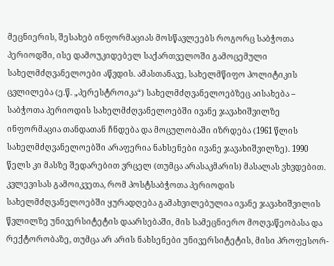მეცნიერის, შესახებ ინფორმაციას მოსწავლეებს როგორც საბჭოთა პერიოდში, ისე დამოუკიდებელ საქართველოში გამოცემული სახელმძღვანელოები აწვდის. ამასთანავე, სახელმწიფო პოლიტიკის ცვლილება (ე.წ. „პერესტროიკა“) სახელმძღვანელოებზეც აისახება – საბჭოთა პერიოდის სახელმძღვანელოებში ივანე ჯავახიშვილზე ინფორმაცია თანდათან ჩნდება და მოცულობაში იზრდება (1961 წლის სახელმძღვანელოებში არაფერია ნახსენები ივანე ჯავახიშვილზე). 1990 წელს კი მასზე შედარებით ვრცელ (თუმცა არასაკმარის) მასალას ვხვდებით. კვლევისას გამოიკვეთა, რომ პოსტსაბჭოთა პერიოდის სახელმძღვანელოებში ყურადღება გამახვილებულია ივანე ჯავახიშვილის წვლილზე უნივერსიტეტის დაარსებაში, მის სამეცნიერო მოღვაწეობასა და რექტორობაზე, თუმცა არ არის ნახსენები უნივერსიტეტის, მისი პროფესორ-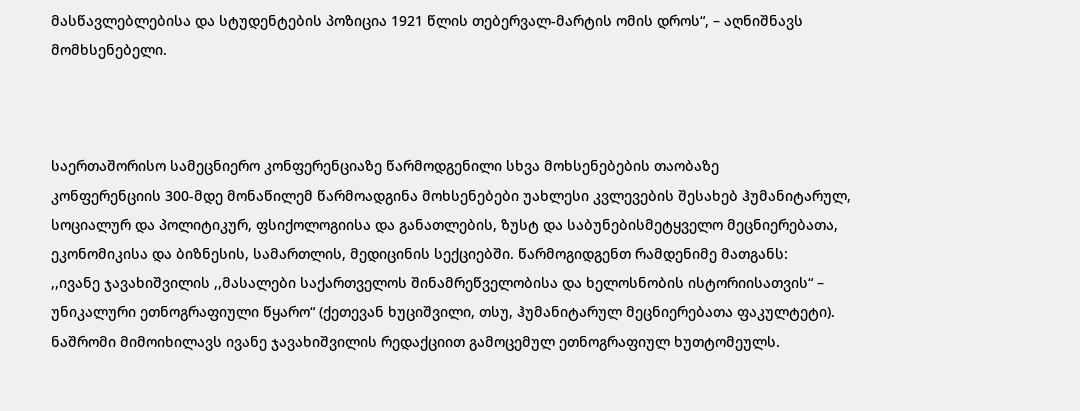მასწავლებლებისა და სტუდენტების პოზიცია 1921 წლის თებერვალ-მარტის ომის დროს“, – აღნიშნავს მომხსენებელი.



საერთაშორისო სამეცნიერო კონფერენციაზე წარმოდგენილი სხვა მოხსენებების თაობაზე
კონფერენციის 300-მდე მონაწილემ წარმოადგინა მოხსენებები უახლესი კვლევების შესახებ ჰუმანიტარულ, სოციალურ და პოლიტიკურ, ფსიქოლოგიისა და განათლების, ზუსტ და საბუნებისმეტყველო მეცნიერებათა, ეკონომიკისა და ბიზნესის, სამართლის, მედიცინის სექციებში. წარმოგიდგენთ რამდენიმე მათგანს:
,,ივანე ჯავახიშვილის ,,მასალები საქართველოს შინამრეწველობისა და ხელოსნობის ისტორიისათვის“ – უნიკალური ეთნოგრაფიული წყარო“ (ქეთევან ხუციშვილი, თსუ, ჰუმანიტარულ მეცნიერებათა ფაკულტეტი). ნაშრომი მიმოიხილავს ივანე ჯავახიშვილის რედაქციით გამოცემულ ეთნოგრაფიულ ხუთტომეულს.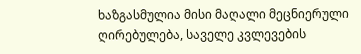ხაზგასმულია მისი მაღალი მეცნიერული ღირებულება, საველე კვლევების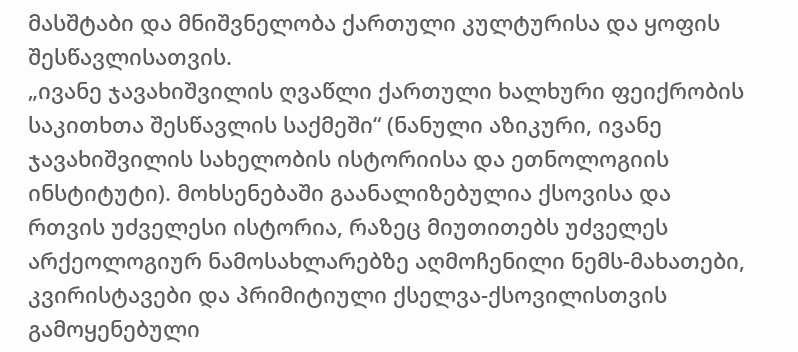მასშტაბი და მნიშვნელობა ქართული კულტურისა და ყოფის შესწავლისათვის.
„ივანე ჯავახიშვილის ღვაწლი ქართული ხალხური ფეიქრობის საკითხთა შესწავლის საქმეში“ (ნანული აზიკური, ივანე ჯავახიშვილის სახელობის ისტორიისა და ეთნოლოგიის ინსტიტუტი). მოხსენებაში გაანალიზებულია ქსოვისა და რთვის უძველესი ისტორია, რაზეც მიუთითებს უძველეს არქეოლოგიურ ნამოსახლარებზე აღმოჩენილი ნემს-მახათები, კვირისტავები და პრიმიტიული ქსელვა-ქსოვილისთვის გამოყენებული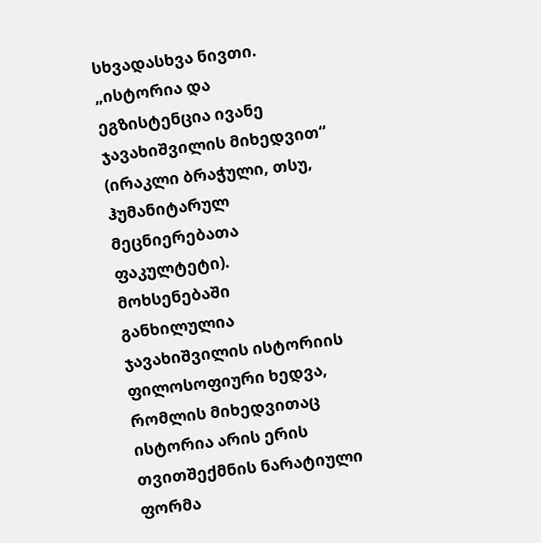სხვადასხვა ნივთი.
„ისტორია და ეგზისტენცია ივანე ჯავახიშვილის მიხედვით“ (ირაკლი ბრაჭული, თსუ, ჰუმანიტარულ მეცნიერებათა ფაკულტეტი). მოხსენებაში განხილულია ჯავახიშვილის ისტორიის ფილოსოფიური ხედვა, რომლის მიხედვითაც ისტორია არის ერის თვითშექმნის ნარატიული ფორმა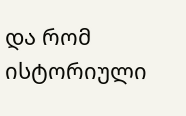და რომ ისტორიული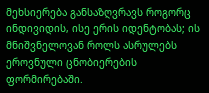მეხსიერება განსაზღვრავს როგორც ინდივიდის, ისე ერის იდენტობას; ის მნიშვნელოვან როლს ასრულებს ეროვნული ცნობიერების ფორმირებაში.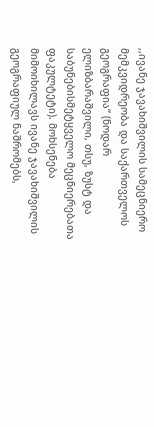,,ივანე ჯავახიშვილის სამეცნიერო მემკვიდრეობა და საქართველოს გეოგრაფია“ (ნოდარ ელიზბარაშვილი, თსუ, ზუსტ და საბუნებისმეტყველო მეცნიერებათა ფაკულტეტი). მოხსენება მიმოიხილავს ივანე ჯავახიშვილის გეოგრაფიულ ნაშრომებს,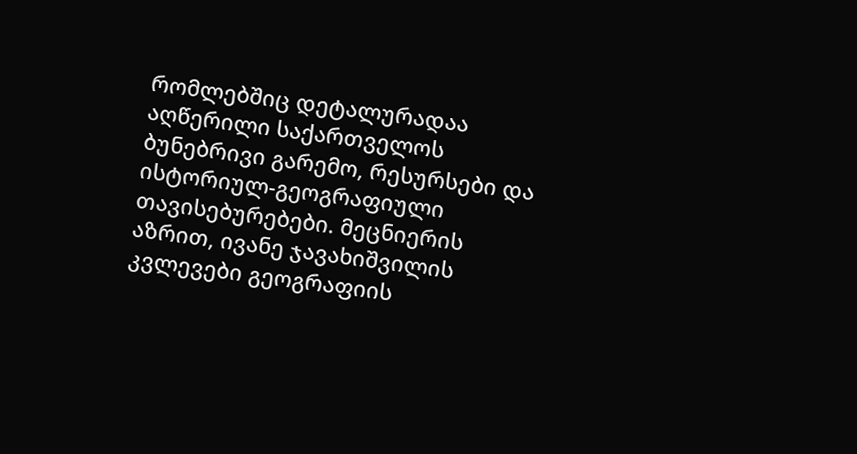რომლებშიც დეტალურადაა აღწერილი საქართველოს ბუნებრივი გარემო, რესურსები და ისტორიულ-გეოგრაფიული თავისებურებები. მეცნიერის აზრით, ივანე ჯავახიშვილის კვლევები გეოგრაფიის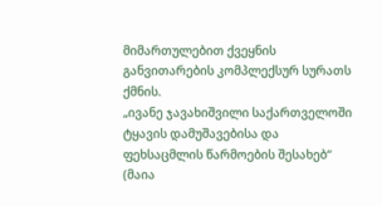მიმართულებით ქვეყნის განვითარების კომპლექსურ სურათს ქმნის.
„ივანე ჯავახიშვილი საქართველოში ტყავის დამუშავებისა და ფეხსაცმლის წარმოების შესახებ“ (მაია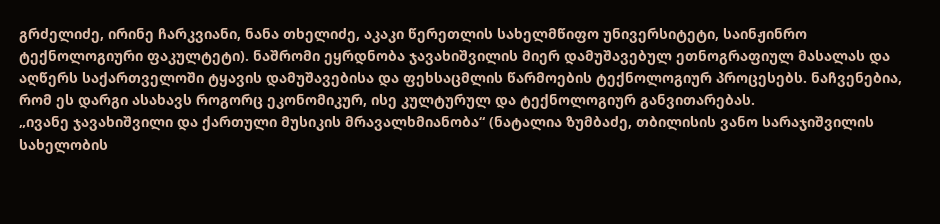გრძელიძე, ირინე ჩარკვიანი, ნანა თხელიძე, აკაკი წერეთლის სახელმწიფო უნივერსიტეტი, საინჟინრო ტექნოლოგიური ფაკულტეტი). ნაშრომი ეყრდნობა ჯავახიშვილის მიერ დამუშავებულ ეთნოგრაფიულ მასალას და აღწერს საქართველოში ტყავის დამუშავებისა და ფეხსაცმლის წარმოების ტექნოლოგიურ პროცესებს. ნაჩვენებია, რომ ეს დარგი ასახავს როგორც ეკონომიკურ, ისე კულტურულ და ტექნოლოგიურ განვითარებას.
„ივანე ჯავახიშვილი და ქართული მუსიკის მრავალხმიანობა“ (ნატალია ზუმბაძე, თბილისის ვანო სარაჯიშვილის სახელობის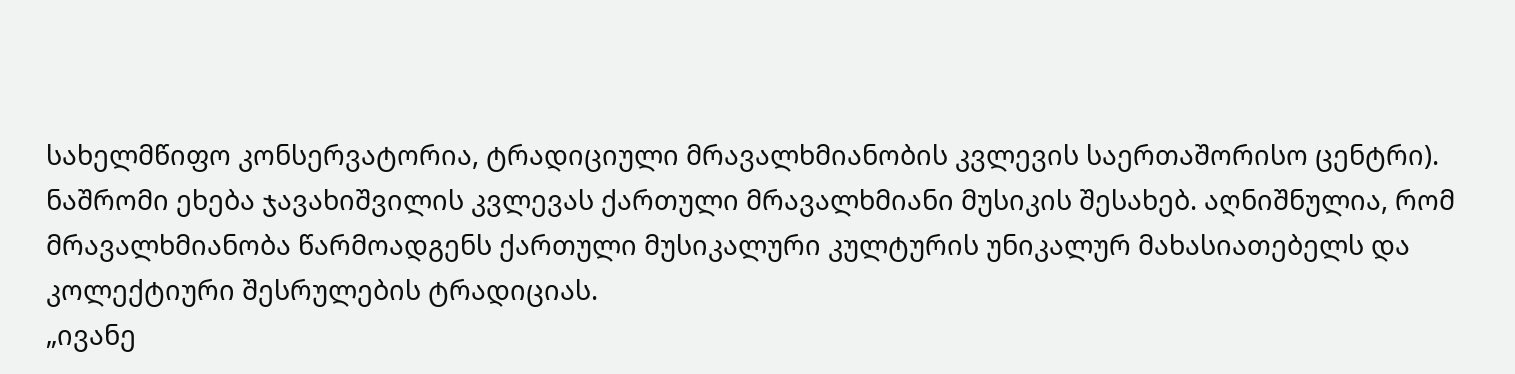სახელმწიფო კონსერვატორია, ტრადიციული მრავალხმიანობის კვლევის საერთაშორისო ცენტრი). ნაშრომი ეხება ჯავახიშვილის კვლევას ქართული მრავალხმიანი მუსიკის შესახებ. აღნიშნულია, რომ მრავალხმიანობა წარმოადგენს ქართული მუსიკალური კულტურის უნიკალურ მახასიათებელს და კოლექტიური შესრულების ტრადიციას.
„ივანე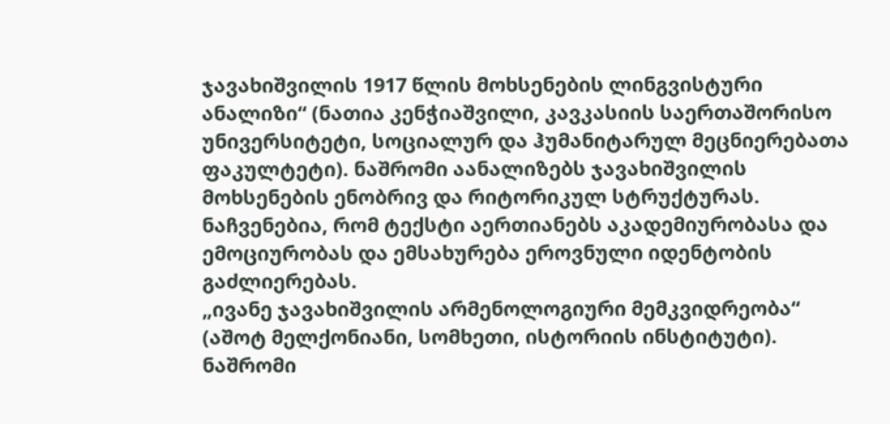ჯავახიშვილის 1917 წლის მოხსენების ლინგვისტური ანალიზი“ (ნათია კენჭიაშვილი, კავკასიის საერთაშორისო უნივერსიტეტი, სოციალურ და ჰუმანიტარულ მეცნიერებათა ფაკულტეტი). ნაშრომი აანალიზებს ჯავახიშვილის მოხსენების ენობრივ და რიტორიკულ სტრუქტურას. ნაჩვენებია, რომ ტექსტი აერთიანებს აკადემიურობასა და ემოციურობას და ემსახურება ეროვნული იდენტობის გაძლიერებას.
„ივანე ჯავახიშვილის არმენოლოგიური მემკვიდრეობა“ (აშოტ მელქონიანი, სომხეთი, ისტორიის ინსტიტუტი). ნაშრომი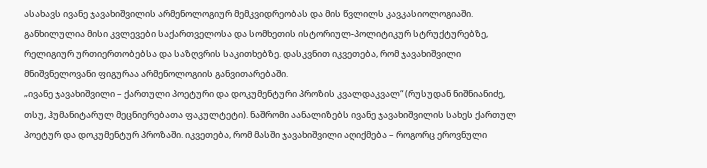ასახავს ივანე ჯავახიშვილის არმენოლოგიურ მემკვიდრეობას და მის წვლილს კავკასიოლოგიაში. განხილულია მისი კვლევები საქართველოსა და სომხეთის ისტორიულ-პოლიტიკურ სტრუქტურებზე, რელიგიურ ურთიერთობებსა და საზღვრის საკითხებზე. დასკვნით იკვეთება, რომ ჯავახიშვილი მნიშვნელოვანი ფიგურაა არმენოლოგიის განვითარებაში.
„ივანე ჯავახიშვილი – ქართული პოეტური და დოკუმენტური პროზის კვალდაკვალ“ (რუსუდან ნიშნიანიძე, თსუ, ჰუმანიტარულ მეცნიერებათა ფაკულტეტი). ნაშრომი აანალიზებს ივანე ჯავახიშვილის სახეს ქართულ პოეტურ და დოკუმენტურ პროზაში. იკვეთება, რომ მასში ჯავახიშვილი აღიქმება – როგორც ეროვნული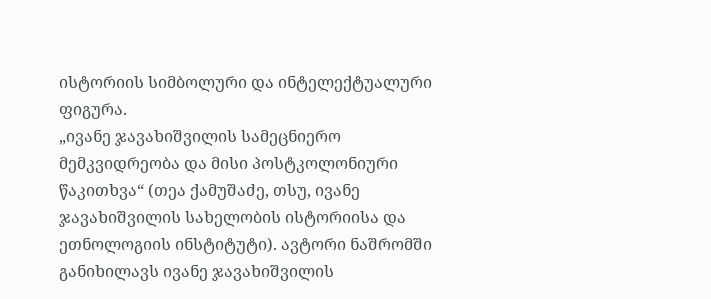ისტორიის სიმბოლური და ინტელექტუალური ფიგურა.
„ივანე ჯავახიშვილის სამეცნიერო მემკვიდრეობა და მისი პოსტკოლონიური წაკითხვა“ (თეა ქამუშაძე, თსუ, ივანე ჯავახიშვილის სახელობის ისტორიისა და ეთნოლოგიის ინსტიტუტი). ავტორი ნაშრომში განიხილავს ივანე ჯავახიშვილის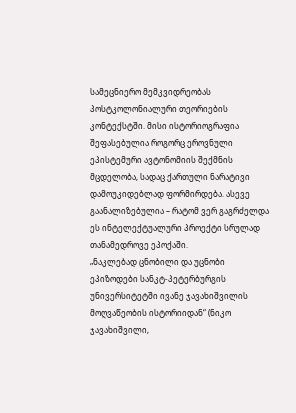სამეცნიერო მემკვიდრეობას პოსტკოლონიალური თეორიების კონტექსტში. მისი ისტორიოგრაფია შეფასებულია როგორც ეროვნული ეპისტემური ავტონომიის შექმნის მცდელობა, სადაც ქართული ნარატივი დამოუკიდებლად ფორმირდება. ასევე გაანალიზებულია – რატომ ვერ გაგრძელდა ეს ინტელექტუალური პროექტი სრულად თანამედროვე ეპოქაში.
„ნაკლებად ცნობილი და უცნობი ეპიზოდები სანკტ-პეტერბურგის უნივერსიტეტში ივანე ჯავახიშვილის მოღვაწეობის ისტორიიდან“ (ნიკო ჯავახიშვილი,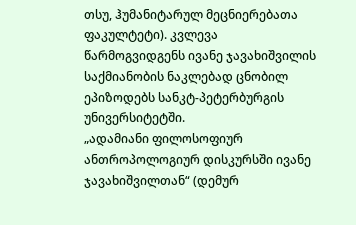თსუ, ჰუმანიტარულ მეცნიერებათა ფაკულტეტი). კვლევა წარმოგვიდგენს ივანე ჯავახიშვილის საქმიანობის ნაკლებად ცნობილ ეპიზოდებს სანკტ-პეტერბურგის უნივერსიტეტში.
„ადამიანი ფილოსოფიურ ანთროპოლოგიურ დისკურსში ივანე ჯავახიშვილთან“ (დემურ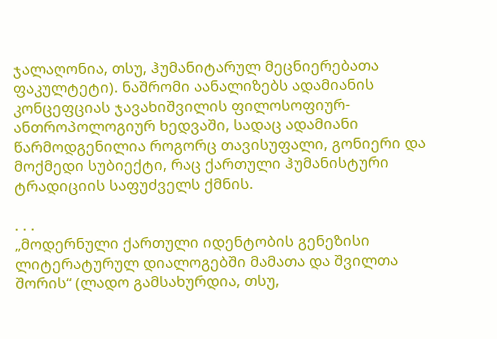ჯალაღონია, თსუ, ჰუმანიტარულ მეცნიერებათა ფაკულტეტი). ნაშრომი აანალიზებს ადამიანის კონცეფციას ჯავახიშვილის ფილოსოფიურ-ანთროპოლოგიურ ხედვაში, სადაც ადამიანი წარმოდგენილია როგორც თავისუფალი, გონიერი და მოქმედი სუბიექტი, რაც ქართული ჰუმანისტური ტრადიციის საფუძველს ქმნის.

. . .
„მოდერნული ქართული იდენტობის გენეზისი ლიტერატურულ დიალოგებში მამათა და შვილთა შორის“ (ლადო გამსახურდია, თსუ,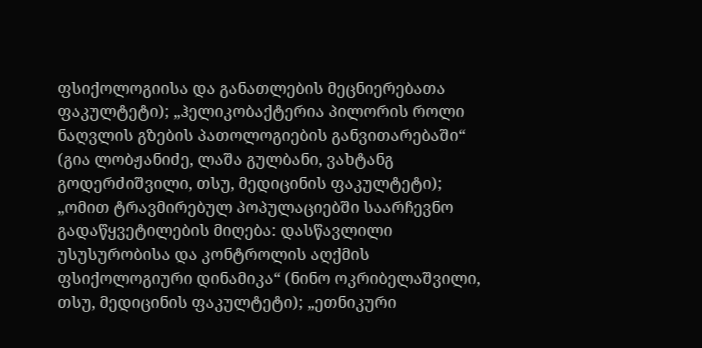ფსიქოლოგიისა და განათლების მეცნიერებათა ფაკულტეტი); „ჰელიკობაქტერია პილორის როლი ნაღვლის გზების პათოლოგიების განვითარებაში“ (გია ლობჟანიძე, ლაშა გულბანი, ვახტანგ გოდერძიშვილი, თსუ, მედიცინის ფაკულტეტი); „ომით ტრავმირებულ პოპულაციებში საარჩევნო გადაწყვეტილების მიღება: დასწავლილი უსუსურობისა და კონტროლის აღქმის ფსიქოლოგიური დინამიკა“ (ნინო ოკრიბელაშვილი, თსუ, მედიცინის ფაკულტეტი); „ეთნიკური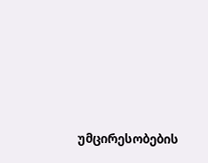უმცირესობების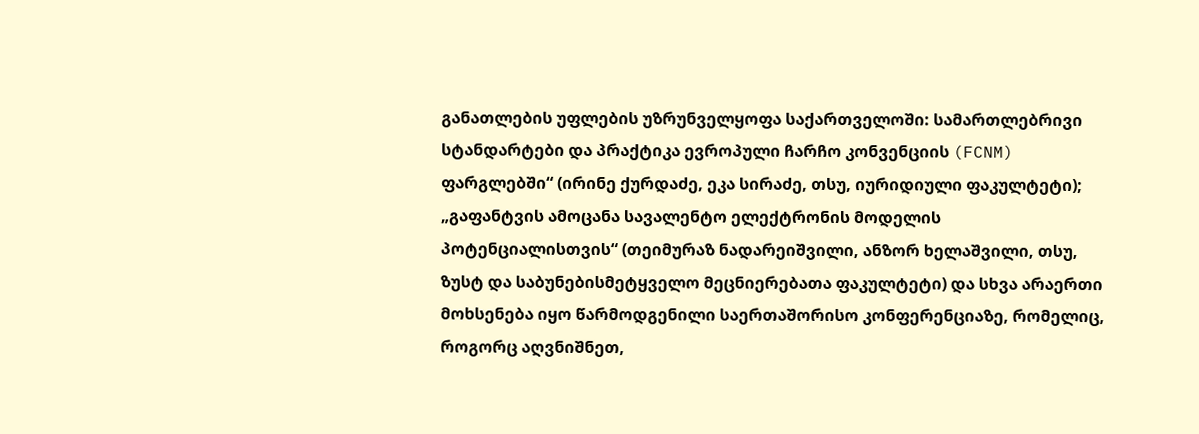განათლების უფლების უზრუნველყოფა საქართველოში: სამართლებრივი სტანდარტები და პრაქტიკა ევროპული ჩარჩო კონვენციის (FCNM) ფარგლებში“ (ირინე ქურდაძე, ეკა სირაძე, თსუ, იურიდიული ფაკულტეტი); „გაფანტვის ამოცანა სავალენტო ელექტრონის მოდელის პოტენციალისთვის“ (თეიმურაზ ნადარეიშვილი, ანზორ ხელაშვილი, თსუ, ზუსტ და საბუნებისმეტყველო მეცნიერებათა ფაკულტეტი) და სხვა არაერთი მოხსენება იყო წარმოდგენილი საერთაშორისო კონფერენციაზე, რომელიც, როგორც აღვნიშნეთ,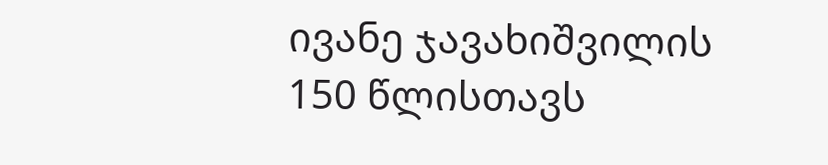ივანე ჯავახიშვილის 150 წლისთავს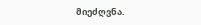მიეძღვნა.